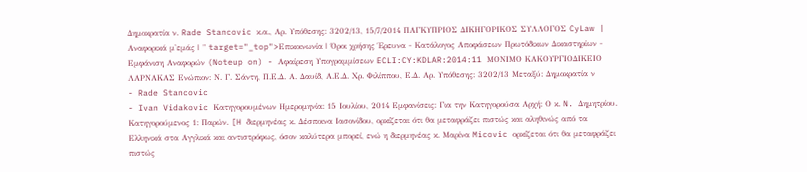Δημοκρατία ν. Rade Stancovic κ.α., Αρ. Υπόθεσης: 3202/13, 15/7/2014 ΠΑΓΚΥΠΡΙΟΣ ΔΙΚΗΓΟΡΙΚΟΣ ΣΥΛΛΟΓΟΣ CyLaw | Αναφορικά μ'εμάς | " target="_top">Επικοινωνία | Όροι χρήσης Έρευνα - Κατάλογος Αποφάσεων Πρωτόδικων Δικαστηρίων - Εμφάνιση Αναφορών (Noteup on) - Αφαίρεση Υπογραμμίσεων ECLI:CY:KDLAR:2014:11 ΜΟΝΙΜΟ ΚΑΚΟΥΡΓΙΟΔΙΚΕΙΟ ΛΑΡΝΑΚΑΣ Ενώπιον: Ν. Γ. Σάντη, Π.Ε.Δ. Α. Δαυίδ, Α.Ε.Δ. Χρ. Φιλίππου, Ε.Δ. Αρ. Υπόθεσης: 3202/13 Μεταξύ: Δημοκρατία ν
- Rade Stancovic
- Ivan Vidakovic Κατηγορουμένων Ημερομηνία: 15 Ιουλίου, 2014 Εμφανίσεις: Για την Κατηγορούσα Αρχή: Ο κ. N. Δημητρίου. Κατηγορούμενος 1: Παρών. [H διερμηνέας κ. Δέσποινα Ιασονίδου, ορκίζεται ότι θα μεταφράζει πιστώς και αληθινώς από τα Ελληνικά στα Αγγλικά και αντιστρόφως, όσον καλύτερα μπορεί, ενώ η διερμηνέας κ. Μαρίνα Micovic ορκίζεται ότι θα μεταφράζει πιστώς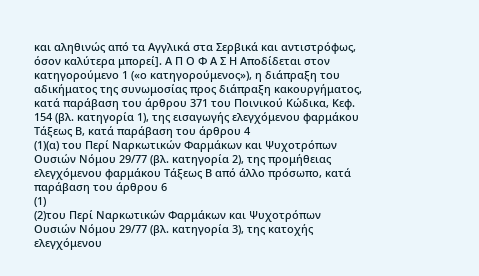και αληθινώς από τα Αγγλικά στα Σερβικά και αντιστρόφως, όσον καλύτερα μπορεί]. Α Π Ο Φ Α Σ Η Αποδίδεται στον κατηγορούμενο 1 («ο κατηγορούμενος»), η διάπραξη του αδικήματος της συνωμοσίας προς διάπραξη κακουργήματος, κατά παράβαση του άρθρου 371 του Ποινικού Κώδικα, Κεφ. 154 (βλ. κατηγορία 1), της εισαγωγής ελεγχόμενου φαρμάκου Τάξεως Β, κατά παράβαση του άρθρου 4
(1)(α) του Περί Ναρκωτικών Φαρμάκων και Ψυχοτρόπων Ουσιών Νόμου 29/77 (βλ. κατηγορία 2), της προμήθειας ελεγχόμενου φαρμάκου Τάξεως Β από άλλο πρόσωπο, κατά παράβαση του άρθρου 6
(1)
(2)του Περί Ναρκωτικών Φαρμάκων και Ψυχοτρόπων Ουσιών Νόμου 29/77 (βλ. κατηγορία 3), της κατοχής ελεγχόμενου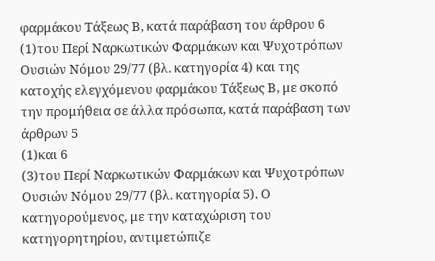φαρμάκου Τάξεως Β, κατά παράβαση του άρθρου 6
(1)του Περί Ναρκωτικών Φαρμάκων και Ψυχοτρόπων Ουσιών Νόμου 29/77 (βλ. κατηγορία 4) και της κατοχής ελεγχόμενου φαρμάκου Τάξεως Β, με σκοπό την προμήθεια σε άλλα πρόσωπα, κατά παράβαση των άρθρων 5
(1)και 6
(3)του Περί Ναρκωτικών Φαρμάκων και Ψυχοτρόπων Ουσιών Νόμου 29/77 (βλ. κατηγορία 5). Ο κατηγορούμενος, με την καταχώριση του κατηγορητηρίου, αντιμετώπιζε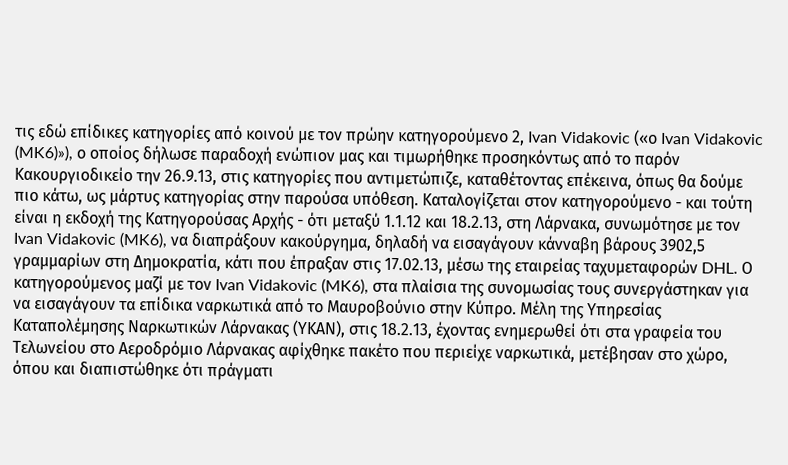τις εδώ επίδικες κατηγορίες από κοινού με τον πρώην κατηγορούμενο 2, Ivan Vidakovic («ο Ivan Vidakovic (MK6)»), ο οποίος δήλωσε παραδοχή ενώπιον μας και τιμωρήθηκε προσηκόντως από το παρόν Κακουργιοδικείο την 26.9.13, στις κατηγορίες που αντιμετώπιζε, καταθέτοντας επέκεινα, όπως θα δούμε πιο κάτω, ως μάρτυς κατηγορίας στην παρούσα υπόθεση. Καταλογίζεται στον κατηγορούμενο - και τούτη είναι η εκδοχή της Κατηγορούσας Αρχής - ότι μεταξύ 1.1.12 και 18.2.13, στη Λάρνακα, συνωμότησε με τον Ivan Vidakovic (MK6), να διαπράξουν κακούργημα, δηλαδή να εισαγάγουν κάνναβη βάρους 3902,5 γραμμαρίων στη Δημοκρατία, κάτι που έπραξαν στις 17.02.13, μέσω της εταιρείας ταχυμεταφορών DHL. Ο κατηγορούμενος μαζί με τον Ivan Vidakovic (MK6), στα πλαίσια της συνομωσίας τους συνεργάστηκαν για να εισαγάγουν τα επίδικα ναρκωτικά από το Μαυροβούνιο στην Κύπρο. Μέλη της Υπηρεσίας Καταπολέμησης Ναρκωτικών Λάρνακας (ΥΚΑΝ), στις 18.2.13, έχοντας ενημερωθεί ότι στα γραφεία του Τελωνείου στο Αεροδρόμιο Λάρνακας αφίχθηκε πακέτο που περιείχε ναρκωτικά, μετέβησαν στο χώρο, όπου και διαπιστώθηκε ότι πράγματι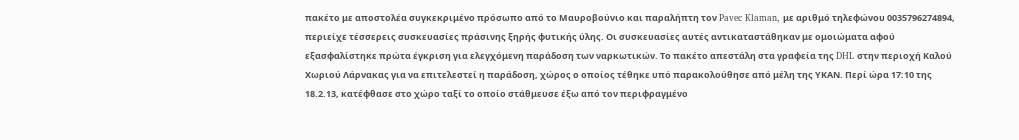πακέτο με αποστολέα συγκεκριμένο πρόσωπο από το Μαυροβούνιο και παραλήπτη τον Pavec Klaman, με αριθμό τηλεφώνου 0035796274894, περιείχε τέσσερεις συσκευασίες πράσινης ξηρής φυτικής ύλης. Οι συσκευασίες αυτές αντικαταστάθηκαν με ομοιώματα αφού εξασφαλίστηκε πρώτα έγκριση για ελεγχόμενη παράδοση των ναρκωτικών. Το πακέτο απεστάλη στα γραφεία της DHL στην περιοχή Καλού Χωριού Λάρνακας για να επιτελεστεί η παράδοση, χώρος ο οποίος τέθηκε υπό παρακολούθησε από μέλη της ΥΚΑΝ. Περί ώρα 17:10 της 18.2.13, κατέφθασε στο χώρο ταξί το οποίο στάθμευσε έξω από τον περιφραγμένο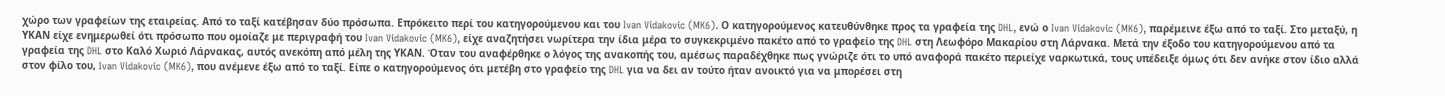χώρο των γραφείων της εταιρείας. Από το ταξί κατέβησαν δύο πρόσωπα. Επρόκειτο περί του κατηγορούμενου και του Ivan Vidakovic (MK6). Ο κατηγορούμενος κατευθύνθηκε προς τα γραφεία της DHL, ενώ ο Ivan Vidakovic (MK6), παρέμεινε έξω από το ταξί. Στο μεταξύ, η ΥΚΑΝ είχε ενημερωθεί ότι πρόσωπο που ομοίαζε με περιγραφή του Ivan Vidakovic (MK6), είχε αναζητήσει νωρίτερα την ίδια μέρα το συγκεκριμένο πακέτο από το γραφείο της DHL στη Λεωφόρο Μακαρίου στη Λάρνακα. Μετά την έξοδο του κατηγορούμενου από τα γραφεία της DHL στο Καλό Χωριό Λάρνακας, αυτός ανεκόπη από μέλη της ΥΚΑΝ. Όταν του αναφέρθηκε ο λόγος της ανακοπής του, αμέσως παραδέχθηκε πως γνώριζε ότι το υπό αναφορά πακέτο περιείχε ναρκωτικά, τους υπέδειξε όμως ότι δεν ανήκε στον ίδιο αλλά στον φίλο του, Ivan Vidakovic (MK6), που ανέμενε έξω από το ταξί. Είπε ο κατηγορούμενος ότι μετέβη στο γραφείο της DHL για να δει αν τούτο ήταν ανοικτό για να μπορέσει στη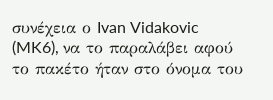συνέχεια ο Ivan Vidakovic (MK6), να το παραλάβει αφού το πακέτο ήταν στο όνομα του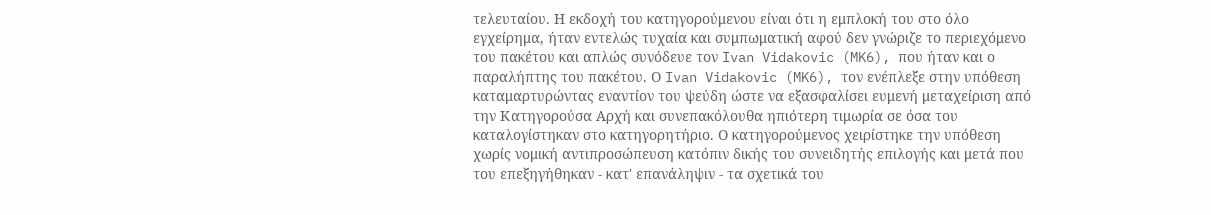τελευταίου. Η εκδοχή του κατηγορούμενου είναι ότι η εμπλοκή του στο όλο εγχείρημα, ήταν εντελώς τυχαία και συμπωματική αφού δεν γνώριζε το περιεχόμενο του πακέτου και απλώς συνόδευε τον Ivan Vidakovic (MK6), που ήταν και ο παραλήπτης του πακέτου. Ο Ivan Vidakovic (MK6), τον ενέπλεξε στην υπόθεση καταμαρτυρώντας εναντίον του ψεύδη ώστε να εξασφαλίσει ευμενή μεταχείριση από την Κατηγορούσα Αρχή και συνεπακόλουθα ηπιότερη τιμωρία σε όσα του καταλογίστηκαν στο κατηγορητήριο. Ο κατηγορούμενος χειρίστηκε την υπόθεση χωρίς νομική αντιπροσώπευση κατόπιν δικής του συνειδητής επιλογής και μετά που του επεξηγήθηκαν - κατ' επανάληψιν - τα σχετικά του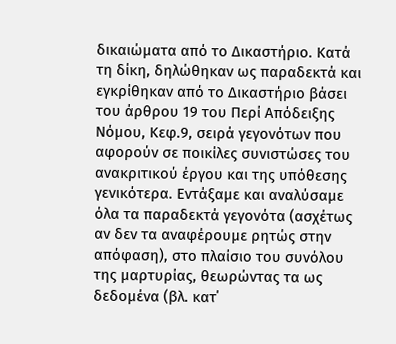δικαιώματα από το Δικαστήριο. Κατά τη δίκη, δηλώθηκαν ως παραδεκτά και εγκρίθηκαν από το Δικαστήριο βάσει του άρθρου 19 του Περί Απόδειξης Νόμου, Κεφ.9, σειρά γεγονότων που αφορούν σε ποικίλες συνιστώσες του ανακριτικού έργου και της υπόθεσης γενικότερα. Εντάξαμε και αναλύσαμε όλα τα παραδεκτά γεγονότα (ασχέτως αν δεν τα αναφέρουμε ρητώς στην απόφαση), στο πλαίσιο του συνόλου της μαρτυρίας, θεωρώντας τα ως δεδομένα (βλ. κατ΄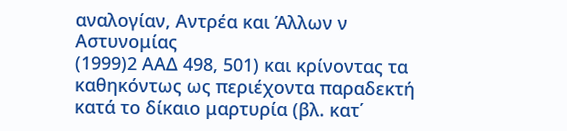αναλογίαν, Αντρέα και Άλλων ν Αστυνομίας
(1999)2 ΑΑΔ 498, 501) και κρίνοντας τα καθηκόντως ως περιέχοντα παραδεκτή κατά το δίκαιο μαρτυρία (βλ. κατ΄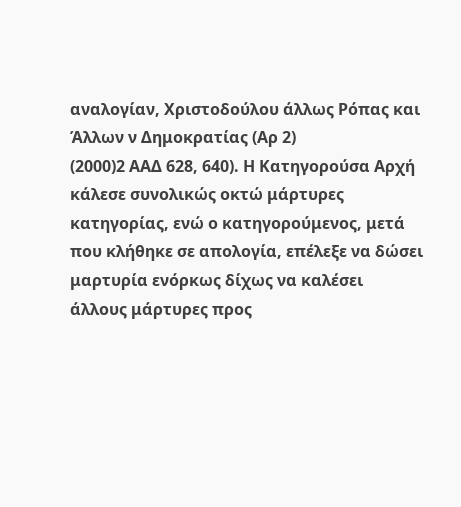αναλογίαν, Χριστοδούλου άλλως Ρόπας και Άλλων ν Δημοκρατίας (Αρ 2)
(2000)2 ΑΑΔ 628, 640). Η Κατηγορούσα Αρχή κάλεσε συνολικώς οκτώ μάρτυρες κατηγορίας, ενώ ο κατηγορούμενος, μετά που κλήθηκε σε απολογία, επέλεξε να δώσει μαρτυρία ενόρκως δίχως να καλέσει άλλους μάρτυρες προς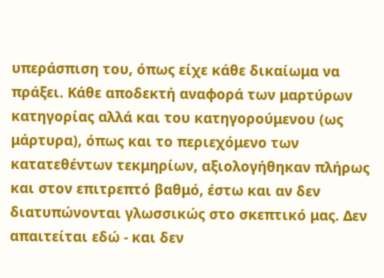υπεράσπιση του, όπως είχε κάθε δικαίωμα να πράξει. Κάθε αποδεκτή αναφορά των μαρτύρων κατηγορίας αλλά και του κατηγορούμενου (ως μάρτυρα), όπως και το περιεχόμενο των κατατεθέντων τεκμηρίων, αξιολογήθηκαν πλήρως και στον επιτρεπτό βαθμό, έστω και αν δεν διατυπώνονται γλωσσικώς στο σκεπτικό μας. Δεν απαιτείται εδώ - και δεν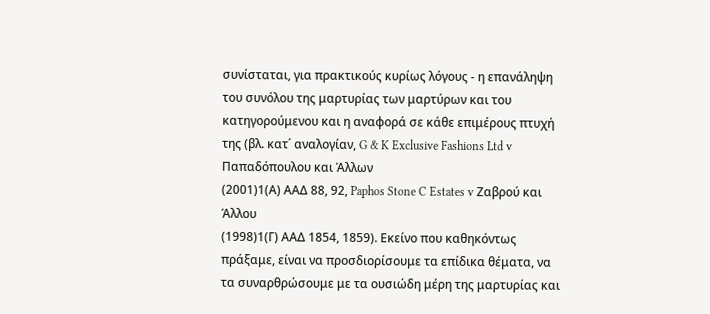συνίσταται, για πρακτικούς κυρίως λόγους - η επανάληψη του συνόλου της μαρτυρίας των μαρτύρων και του κατηγορούμενου και η αναφορά σε κάθε επιμέρους πτυχή της (βλ. κατ΄ αναλογίαν, G & K Exclusive Fashions Ltd v Παπαδόπουλου και Άλλων
(2001)1(Α) ΑΑΔ 88, 92, Paphos Stone C Estates v Ζαβρού και Άλλου
(1998)1(Γ) ΑΑΔ 1854, 1859). Εκείνο που καθηκόντως πράξαμε, είναι να προσδιορίσουμε τα επίδικα θέματα, να τα συναρθρώσουμε με τα ουσιώδη μέρη της μαρτυρίας και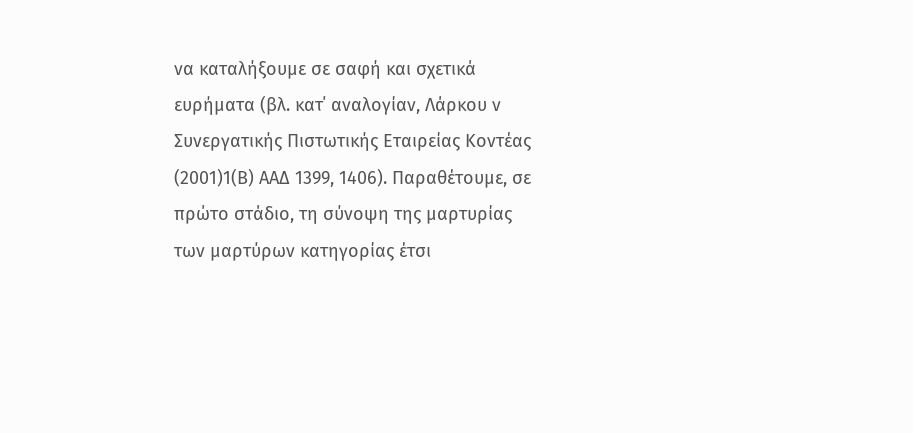να καταλήξουμε σε σαφή και σχετικά ευρήματα (βλ. κατ΄ αναλογίαν, Λάρκου ν Συνεργατικής Πιστωτικής Εταιρείας Κοντέας
(2001)1(Β) ΑΑΔ 1399, 1406). Παραθέτουμε, σε πρώτο στάδιο, τη σύνοψη της μαρτυρίας των μαρτύρων κατηγορίας έτσι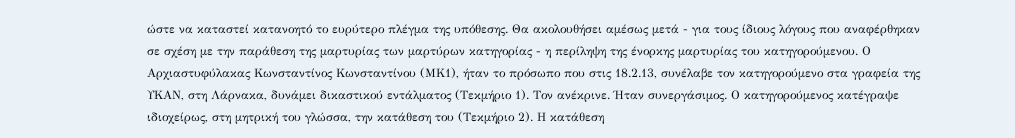ώστε να καταστεί κατανοητό το ευρύτερο πλέγμα της υπόθεσης. Θα ακολουθήσει αμέσως μετά - για τους ίδιους λόγους που αναφέρθηκαν σε σχέση με την παράθεση της μαρτυρίας των μαρτύρων κατηγορίας - η περίληψη της ένορκης μαρτυρίας του κατηγορούμενου. Ο Αρχιαστυφύλακας Κωνσταντίνος Κωνσταντίνου (ΜΚ1), ήταν το πρόσωπο που στις 18.2.13, συνέλαβε τον κατηγορούμενο στα γραφεία της ΥΚΑΝ, στη Λάρνακα, δυνάμει δικαστικού εντάλματος (Τεκμήριο 1). Τον ανέκρινε. Ήταν συνεργάσιμος. Ο κατηγορούμενος κατέγραψε ιδιοχείρως, στη μητρική του γλώσσα, την κατάθεση του (Τεκμήριο 2). Η κατάθεση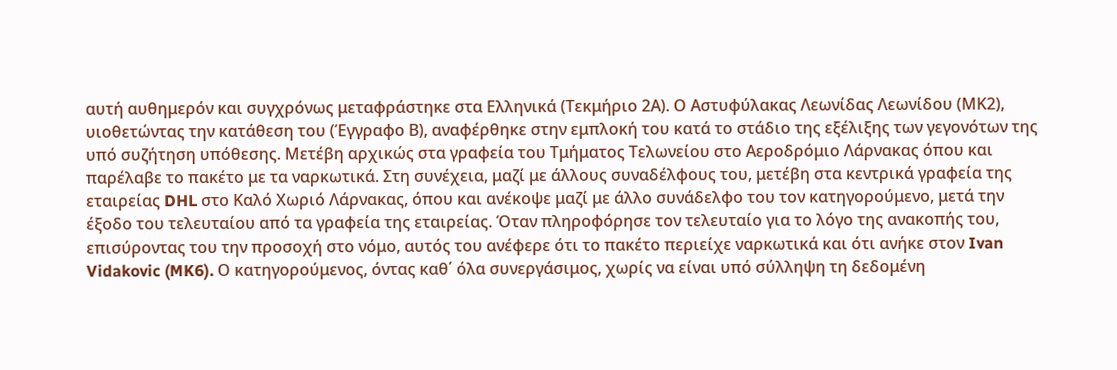αυτή αυθημερόν και συγχρόνως μεταφράστηκε στα Ελληνικά (Τεκμήριο 2Α). Ο Αστυφύλακας Λεωνίδας Λεωνίδου (ΜΚ2), υιοθετώντας την κατάθεση του (Έγγραφο Β), αναφέρθηκε στην εμπλοκή του κατά το στάδιο της εξέλιξης των γεγονότων της υπό συζήτηση υπόθεσης. Μετέβη αρχικώς στα γραφεία του Τμήματος Τελωνείου στο Αεροδρόμιο Λάρνακας όπου και παρέλαβε το πακέτο με τα ναρκωτικά. Στη συνέχεια, μαζί με άλλους συναδέλφους του, μετέβη στα κεντρικά γραφεία της εταιρείας DHL στο Καλό Χωριό Λάρνακας, όπου και ανέκοψε μαζί με άλλο συνάδελφο του τον κατηγορούμενο, μετά την έξοδο του τελευταίου από τα γραφεία της εταιρείας. Όταν πληροφόρησε τον τελευταίο για το λόγο της ανακοπής του, επισύροντας του την προσοχή στο νόμο, αυτός του ανέφερε ότι το πακέτο περιείχε ναρκωτικά και ότι ανήκε στον Ivan Vidakovic (MK6). Ο κατηγορούμενος, όντας καθ΄ όλα συνεργάσιμος, χωρίς να είναι υπό σύλληψη τη δεδομένη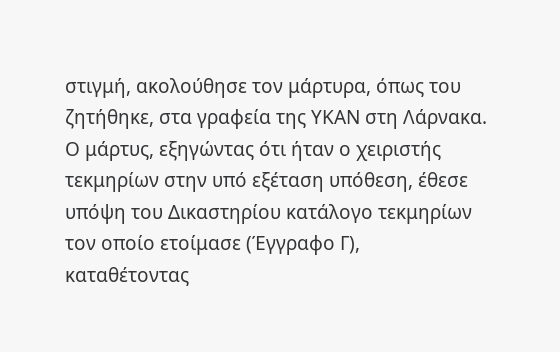στιγμή, ακολούθησε τον μάρτυρα, όπως του ζητήθηκε, στα γραφεία της ΥΚΑΝ στη Λάρνακα. Ο μάρτυς, εξηγώντας ότι ήταν ο χειριστής τεκμηρίων στην υπό εξέταση υπόθεση, έθεσε υπόψη του Δικαστηρίου κατάλογο τεκμηρίων τον οποίο ετοίμασε (Έγγραφο Γ), καταθέτοντας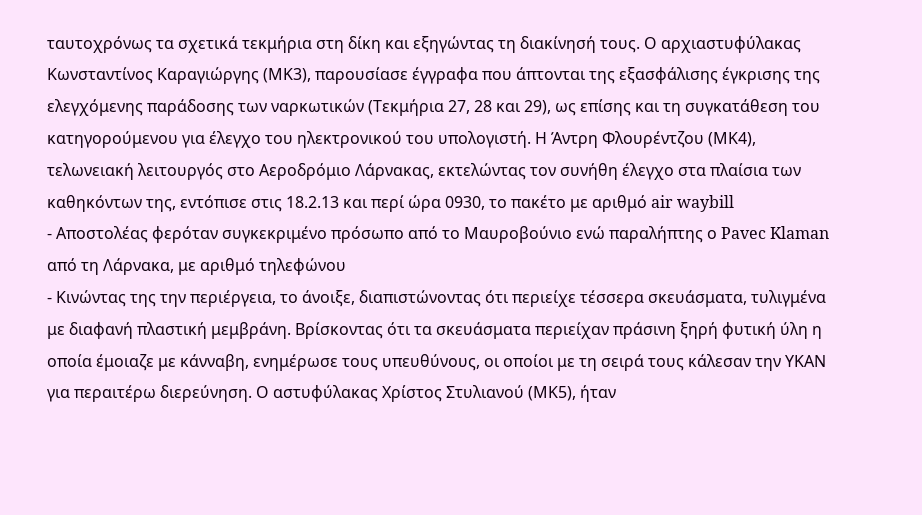ταυτοχρόνως τα σχετικά τεκμήρια στη δίκη και εξηγώντας τη διακίνησή τους. Ο αρχιαστυφύλακας Κωνσταντίνος Καραγιώργης (ΜΚ3), παρουσίασε έγγραφα που άπτονται της εξασφάλισης έγκρισης της ελεγχόμενης παράδοσης των ναρκωτικών (Τεκμήρια 27, 28 και 29), ως επίσης και τη συγκατάθεση του κατηγορούμενου για έλεγχο του ηλεκτρονικού του υπολογιστή. Η Άντρη Φλουρέντζου (ΜΚ4), τελωνειακή λειτουργός στο Αεροδρόμιο Λάρνακας, εκτελώντας τον συνήθη έλεγχο στα πλαίσια των καθηκόντων της, εντόπισε στις 18.2.13 και περί ώρα 0930, το πακέτο με αριθμό air waybill
- Αποστολέας φερόταν συγκεκριμένο πρόσωπο από το Μαυροβούνιο ενώ παραλήπτης ο Pavec Klaman από τη Λάρνακα, με αριθμό τηλεφώνου
- Κινώντας της την περιέργεια, το άνοιξε, διαπιστώνοντας ότι περιείχε τέσσερα σκευάσματα, τυλιγμένα με διαφανή πλαστική μεμβράνη. Βρίσκοντας ότι τα σκευάσματα περιείχαν πράσινη ξηρή φυτική ύλη η οποία έμοιαζε με κάνναβη, ενημέρωσε τους υπευθύνους, οι οποίοι με τη σειρά τους κάλεσαν την ΥΚΑΝ για περαιτέρω διερεύνηση. Ο αστυφύλακας Χρίστος Στυλιανού (ΜΚ5), ήταν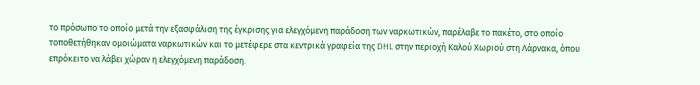το πρόσωπο το οποίο μετά την εξασφάλιση της έγκρισης για ελεγχόμενη παράδοση των ναρκωτικών, παρέλαβε το πακέτο, στο οποίο τοποθετήθηκαν ομοιώματα ναρκωτικών και το μετέφερε στα κεντρικά γραφεία της DHL στην περιοχή Καλού Χωριού στη Λάρνακα, όπου επρόκειτο να λάβει χώραν η ελεγχόμενη παράδοση.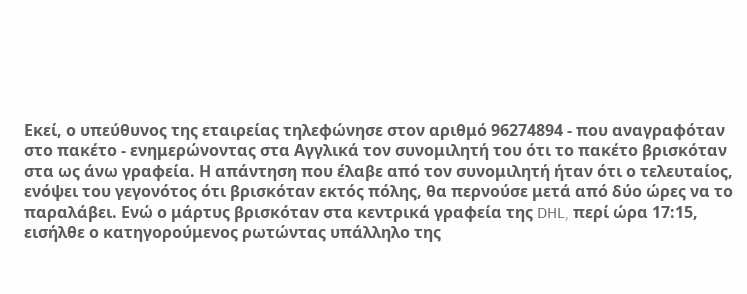Εκεί, ο υπεύθυνος της εταιρείας τηλεφώνησε στον αριθμό 96274894 - που αναγραφόταν στο πακέτο - ενημερώνοντας στα Αγγλικά τον συνομιλητή του ότι το πακέτο βρισκόταν στα ως άνω γραφεία. Η απάντηση που έλαβε από τον συνομιλητή ήταν ότι ο τελευταίος, ενόψει του γεγονότος ότι βρισκόταν εκτός πόλης, θα περνούσε μετά από δύο ώρες να το παραλάβει. Ενώ ο μάρτυς βρισκόταν στα κεντρικά γραφεία της DHL, περί ώρα 17:15, εισήλθε ο κατηγορούμενος ρωτώντας υπάλληλο της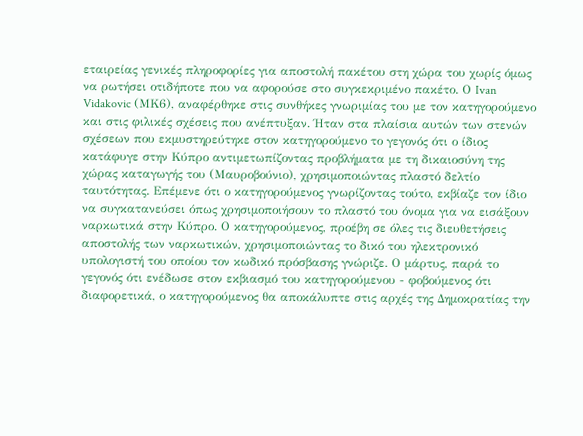εταιρείας γενικές πληροφορίες για αποστολή πακέτου στη χώρα του χωρίς όμως να ρωτήσει οτιδήποτε που να αφορούσε στο συγκεκριμένο πακέτο. Ο Ivan Vidakovic (ΜΚ6), αναφέρθηκε στις συνθήκες γνωριμίας του με τον κατηγορούμενο και στις φιλικές σχέσεις που ανέπτυξαν. Ήταν στα πλαίσια αυτών των στενών σχέσεων που εκμυστηρεύτηκε στον κατηγορούμενο το γεγονός ότι ο ίδιος κατάφυγε στην Κύπρο αντιμετωπίζοντας προβλήματα με τη δικαιοσύνη της χώρας καταγωγής του (Μαυροβούνιο), χρησιμοποιώντας πλαστό δελτίο ταυτότητας. Επέμενε ότι ο κατηγορούμενος γνωρίζοντας τούτο, εκβίαζε τον ίδιο να συγκατανεύσει όπως χρησιμοποιήσουν το πλαστό του όνομα για να εισάξουν ναρκωτικά στην Κύπρο. Ο κατηγορούμενος, προέβη σε όλες τις διευθετήσεις αποστολής των ναρκωτικών, χρησιμοποιώντας το δικό του ηλεκτρονικό υπολογιστή του οποίου τον κωδικό πρόσβασης γνώριζε. Ο μάρτυς, παρά το γεγονός ότι ενέδωσε στον εκβιασμό του κατηγορούμενου - φοβούμενος ότι διαφορετικά, ο κατηγορούμενος θα αποκάλυπτε στις αρχές της Δημοκρατίας την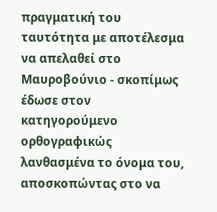πραγματική του ταυτότητα με αποτέλεσμα να απελαθεί στο Μαυροβούνιο - σκοπίμως έδωσε στον κατηγορούμενο ορθογραφικώς λανθασμένα το όνομα του, αποσκοπώντας στο να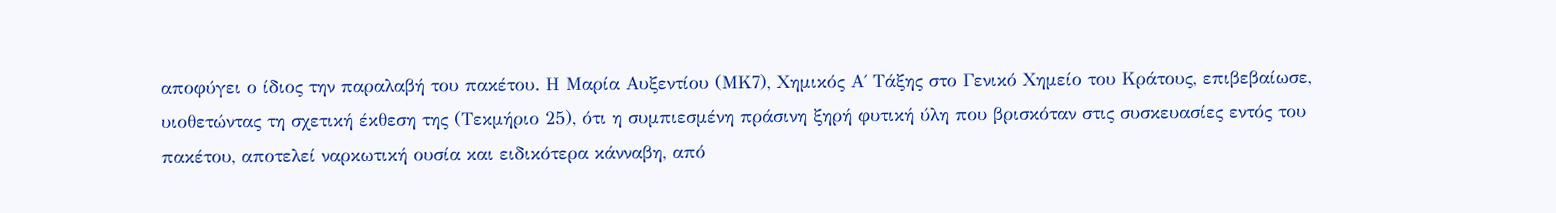αποφύγει ο ίδιος την παραλαβή του πακέτου. Η Μαρία Αυξεντίου (ΜΚ7), Χημικός Α΄ Τάξης στο Γενικό Χημείο του Κράτους, επιβεβαίωσε, υιοθετώντας τη σχετική έκθεση της (Τεκμήριο 25), ότι η συμπιεσμένη πράσινη ξηρή φυτική ύλη που βρισκόταν στις συσκευασίες εντός του πακέτου, αποτελεί ναρκωτική ουσία και ειδικότερα κάνναβη, από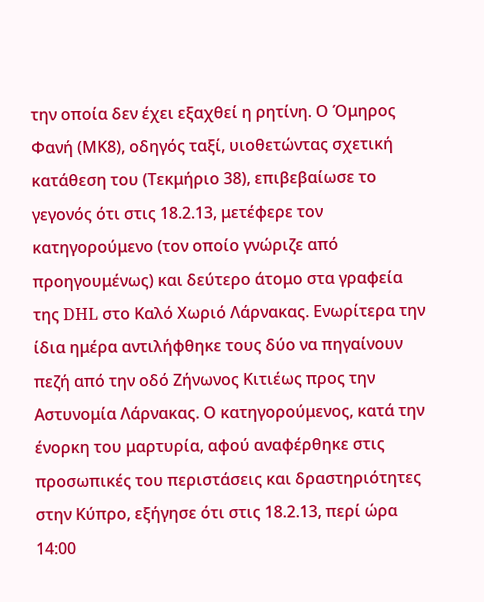την οποία δεν έχει εξαχθεί η ρητίνη. Ο Όμηρος Φανή (ΜΚ8), οδηγός ταξί, υιοθετώντας σχετική κατάθεση του (Τεκμήριο 38), επιβεβαίωσε το γεγονός ότι στις 18.2.13, μετέφερε τον κατηγορούμενο (τον οποίο γνώριζε από προηγουμένως) και δεύτερο άτομο στα γραφεία της DHL στο Καλό Χωριό Λάρνακας. Ενωρίτερα την ίδια ημέρα αντιλήφθηκε τους δύο να πηγαίνουν πεζή από την οδό Ζήνωνος Κιτιέως προς την Αστυνομία Λάρνακας. Ο κατηγορούμενος, κατά την ένορκη του μαρτυρία, αφού αναφέρθηκε στις προσωπικές του περιστάσεις και δραστηριότητες στην Κύπρο, εξήγησε ότι στις 18.2.13, περί ώρα 14:00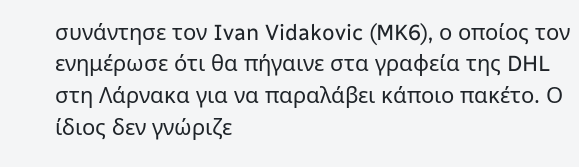συνάντησε τον Ivan Vidakovic (MK6), ο οποίος τον ενημέρωσε ότι θα πήγαινε στα γραφεία της DHL στη Λάρνακα για να παραλάβει κάποιο πακέτο. Ο ίδιος δεν γνώριζε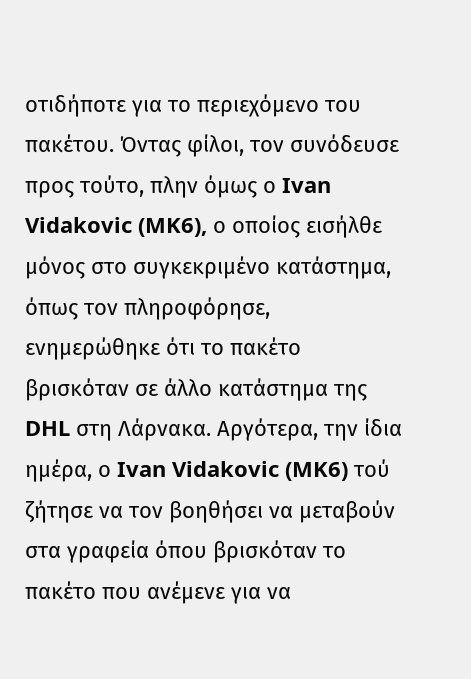οτιδήποτε για το περιεχόμενο του πακέτου. Όντας φίλοι, τον συνόδευσε προς τούτο, πλην όμως ο Ivan Vidakovic (MK6), ο οποίος εισήλθε μόνος στο συγκεκριμένο κατάστημα, όπως τον πληροφόρησε, ενημερώθηκε ότι το πακέτο βρισκόταν σε άλλο κατάστημα της DHL στη Λάρνακα. Αργότερα, την ίδια ημέρα, ο Ivan Vidakovic (MK6) τού ζήτησε να τον βοηθήσει να μεταβούν στα γραφεία όπου βρισκόταν το πακέτο που ανέμενε για να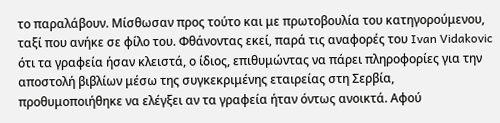το παραλάβουν. Μίσθωσαν προς τούτο και με πρωτοβουλία του κατηγορούμενου, ταξί που ανήκε σε φίλο του. Φθάνοντας εκεί, παρά τις αναφορές του Ivan Vidakovic ότι τα γραφεία ήσαν κλειστά, ο ίδιος, επιθυμώντας να πάρει πληροφορίες για την αποστολή βιβλίων μέσω της συγκεκριμένης εταιρείας στη Σερβία, προθυμοποιήθηκε να ελέγξει αν τα γραφεία ήταν όντως ανοικτά. Αφού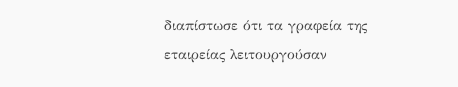διαπίστωσε ότι τα γραφεία της εταιρείας λειτουργούσαν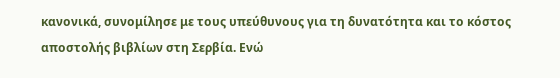κανονικά, συνομίλησε με τους υπεύθυνους για τη δυνατότητα και το κόστος αποστολής βιβλίων στη Σερβία. Ενώ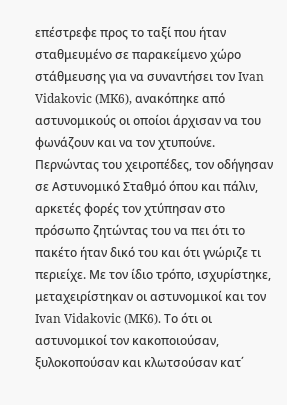επέστρεφε προς το ταξί που ήταν σταθμευμένο σε παρακείμενο χώρο στάθμευσης για να συναντήσει τον Ivan Vidakovic (MK6), ανακόπηκε από αστυνομικούς οι οποίοι άρχισαν να του φωνάζουν και να τον χτυπούνε. Περνώντας του χειροπέδες, τον οδήγησαν σε Αστυνομικό Σταθμό όπου και πάλιν, αρκετές φορές τον χτύπησαν στο πρόσωπο ζητώντας του να πει ότι το πακέτο ήταν δικό του και ότι γνώριζε τι περιείχε. Με τον ίδιο τρόπο, ισχυρίστηκε, μεταχειρίστηκαν οι αστυνομικοί και τον Ivan Vidakovic (MK6). Το ότι οι αστυνομικοί τον κακοποιούσαν, ξυλοκοπούσαν και κλωτσούσαν κατ΄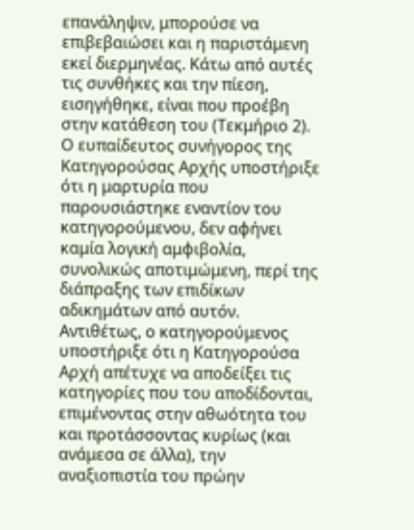επανάληψιν, μπορούσε να επιβεβαιώσει και η παριστάμενη εκεί διερμηνέας. Κάτω από αυτές τις συνθήκες και την πίεση, εισηγήθηκε, είναι που προέβη στην κατάθεση του (Τεκμήριο 2). Ο ευπαίδευτος συνήγορος της Κατηγορούσας Αρχής υποστήριξε ότι η μαρτυρία που παρουσιάστηκε εναντίον του κατηγορούμενου, δεν αφήνει καμία λογική αμφιβολία, συνολικώς αποτιμώμενη, περί της διάπραξης των επιδίκων αδικημάτων από αυτόν. Αντιθέτως, ο κατηγορούμενος υποστήριξε ότι η Κατηγορούσα Αρχή απέτυχε να αποδείξει τις κατηγορίες που του αποδίδονται, επιμένοντας στην αθωότητα του και προτάσσοντας κυρίως (και ανάμεσα σε άλλα), την αναξιοπιστία του πρώην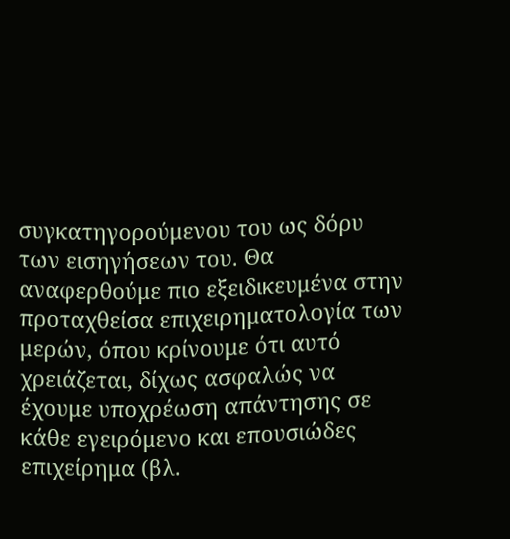συγκατηγορούμενου του ως δόρυ των εισηγήσεων του. Θα αναφερθούμε πιο εξειδικευμένα στην προταχθείσα επιχειρηματολογία των μερών, όπου κρίνουμε ότι αυτό χρειάζεται, δίχως ασφαλώς να έχουμε υποχρέωση απάντησης σε κάθε εγειρόμενο και επουσιώδες επιχείρημα (βλ.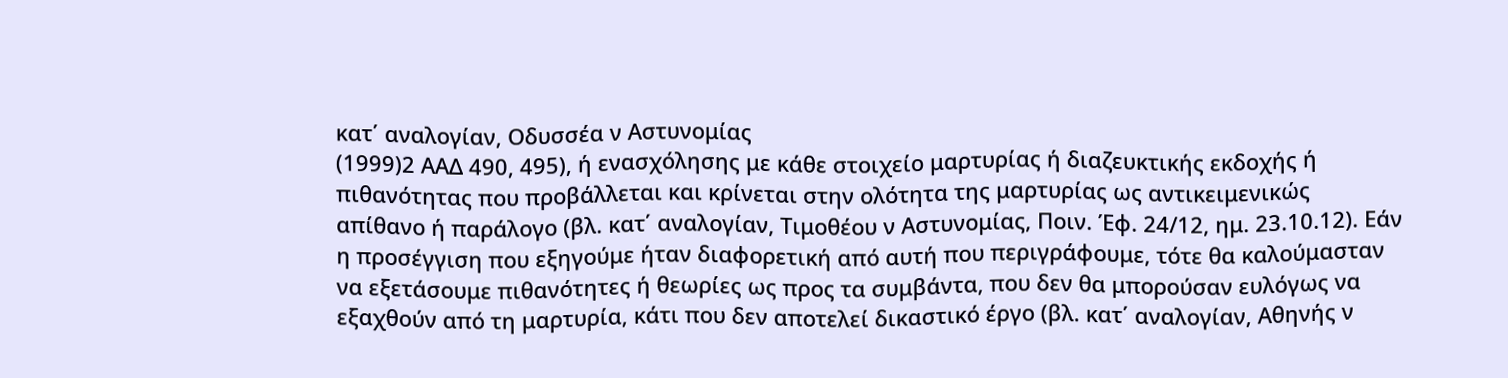κατ΄ αναλογίαν, Οδυσσέα ν Αστυνομίας
(1999)2 ΑΑΔ 490, 495), ή ενασχόλησης με κάθε στοιχείο μαρτυρίας ή διαζευκτικής εκδοχής ή πιθανότητας που προβάλλεται και κρίνεται στην ολότητα της μαρτυρίας ως αντικειμενικώς απίθανο ή παράλογο (βλ. κατ΄ αναλογίαν, Τιμοθέου ν Αστυνομίας, Ποιν. Έφ. 24/12, ημ. 23.10.12). Εάν η προσέγγιση που εξηγούμε ήταν διαφορετική από αυτή που περιγράφουμε, τότε θα καλούμασταν να εξετάσουμε πιθανότητες ή θεωρίες ως προς τα συμβάντα, που δεν θα μπορούσαν ευλόγως να εξαχθούν από τη μαρτυρία, κάτι που δεν αποτελεί δικαστικό έργο (βλ. κατ΄ αναλογίαν, Αθηνής ν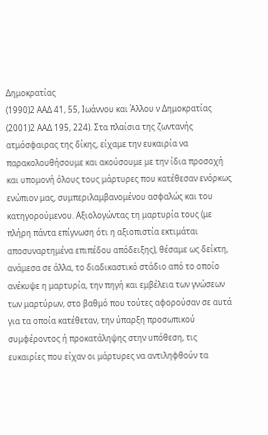Δημοκρατίας
(1990)2 ΑΑΔ 41, 55, Ιωάννου και Άλλου ν Δημοκρατίας
(2001)2 ΑΑΔ 195, 224). Στα πλαίσια της ζωντανής ατμόσφαιρας της δίκης, είχαμε την ευκαιρία να παρακολουθήσουμε και ακούσουμε με την ίδια προσοχή και υπομονή όλους τους μάρτυρες που κατέθεσαν ενόρκως ενώπιον μας, συμπεριλαμβανομένου ασφαλώς και του κατηγορούμενου. Αξιολογώντας τη μαρτυρία τους (με πλήρη πάντα επίγνωση ότι η αξιοπιστία εκτιμάται αποσυναρτημένα επιπέδου απόδειξης), θέσαμε ως δείκτη, ανάμεσα σε άλλα, το διαδικαστικό στάδιο από το οποίο ανέκυψε η μαρτυρία, την πηγή και εμβέλεια των γνώσεων των μαρτύρων, στο βαθμό που τούτες αφορούσαν σε αυτά για τα οποία κατέθεταν, την ύπαρξη προσωπικού συμφέροντος ή προκατάληψης στην υπόθεση, τις ευκαιρίες που είχαν οι μάρτυρες να αντιληφθούν τα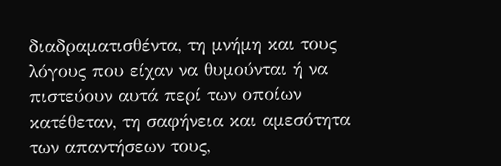διαδραματισθέντα, τη μνήμη και τους λόγους που είχαν να θυμούνται ή να πιστεύουν αυτά περί των οποίων κατέθεταν, τη σαφήνεια και αμεσότητα των απαντήσεων τους,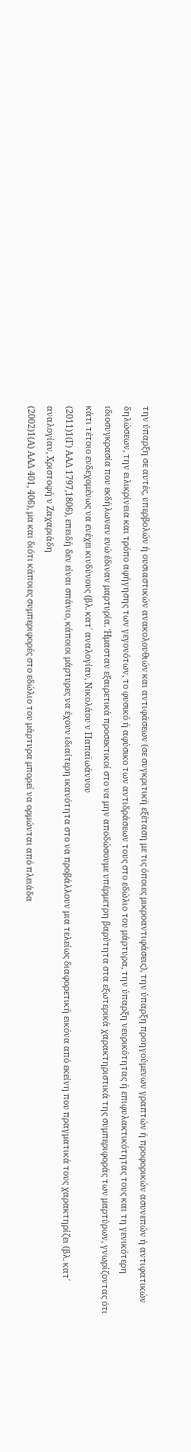την ύπαρξη σε αυτές, υπερβολών ή ουσιαστικών ανακολουθιών και αντιφάσεων (σε συγκριτική εξέταση με τις όποιες μικροαντιφάσεις), την ύπαρξη προηγούμενων γραπτών ή προφορικών ασυνεπών ή αντιφατικών δηλώσεων, την ειλικρίνεια και τρόπο αφήγησης των γεγονότων, το φυσικό ή αφύσικο των αντιδράσεων τους στο εδώλιο του μάρτυρα, την ύπαρξη νευρικότητας ή επιφυλακτικότητας τους και τη γενικότερη ιδιοσυγκρασία που εκδήλωναν ενώ έδιναν μαρτυρία. Ήμασταν εξαιρετικά προσεκτικοί στο να μην αποδώσουμε υπέρμετρη βαρύτητα στα εξωτερικά χαρακτηριστικά της συμπεριφοράς των μαρτύρων, γνωρίζοντας ότι κάτι τέτοιο ενδεχομένως να ενέχει κινδύνους (βλ. κατ΄ αναλογίαν, Νικολάου ν Παπαϊωάννου
(2011)1(Γ) ΑΑΔ 1797,1806), επειδή δεν είναι σπάνιο, κάποιοι μάρτυρες να έχουν ιδιαίτερη ικανότητα στο να προβάλλουν μια τελείως διαφορετική εικόνα από εκείνη που πραγματικά τους χαρακτηρίζει (βλ. κατ΄ αναλογίαν, Χριστοφή ν Ζαχαριάδη
(2002)1(Α) ΑΑΔ 401, 406), μα και διότι κάποιες συμπεριφορές στο εδώλιο του μάρτυρα μπορεί να ορμώνται από πλειάδα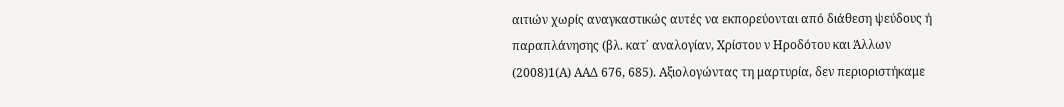αιτιών χωρίς αναγκαστικώς αυτές να εκπορεύονται από διάθεση ψεύδους ή παραπλάνησης (βλ. κατ΄ αναλογίαν, Χρίστου ν Ηροδότου και Άλλων
(2008)1(Α) ΑΑΔ 676, 685). Αξιολογώντας τη μαρτυρία, δεν περιοριστήκαμε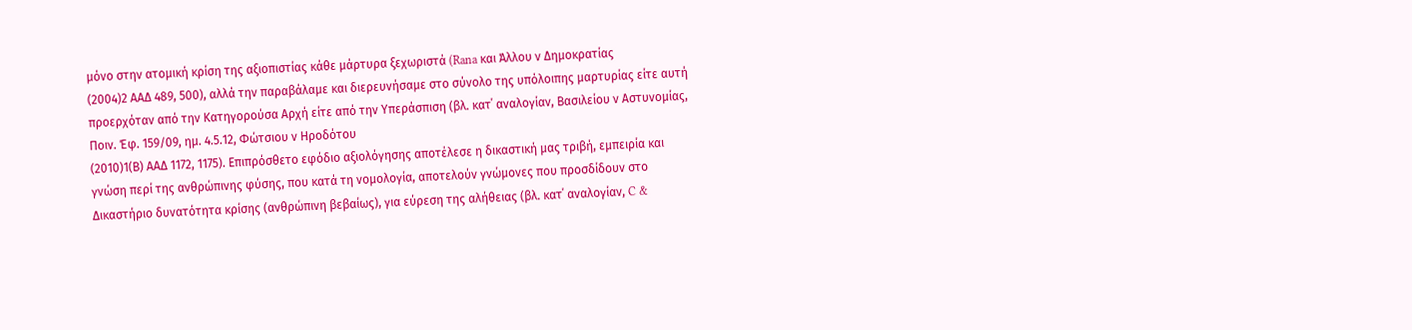μόνο στην ατομική κρίση της αξιοπιστίας κάθε μάρτυρα ξεχωριστά (Rana και Άλλου ν Δημοκρατίας
(2004)2 ΑΑΔ 489, 500), αλλά την παραβάλαμε και διερευνήσαμε στο σύνολο της υπόλοιπης μαρτυρίας είτε αυτή προερχόταν από την Κατηγορούσα Αρχή είτε από την Υπεράσπιση (βλ. κατ΄ αναλογίαν, Βασιλείου ν Αστυνομίας, Ποιν. Έφ. 159/09, ημ. 4.5.12, Φώτσιου ν Ηροδότου
(2010)1(Β) ΑΑΔ 1172, 1175). Επιπρόσθετο εφόδιο αξιολόγησης αποτέλεσε η δικαστική μας τριβή, εμπειρία και γνώση περί της ανθρώπινης φύσης, που κατά τη νομολογία, αποτελούν γνώμονες που προσδίδουν στο Δικαστήριο δυνατότητα κρίσης (ανθρώπινη βεβαίως), για εύρεση της αλήθειας (βλ. κατ΄ αναλογίαν, C &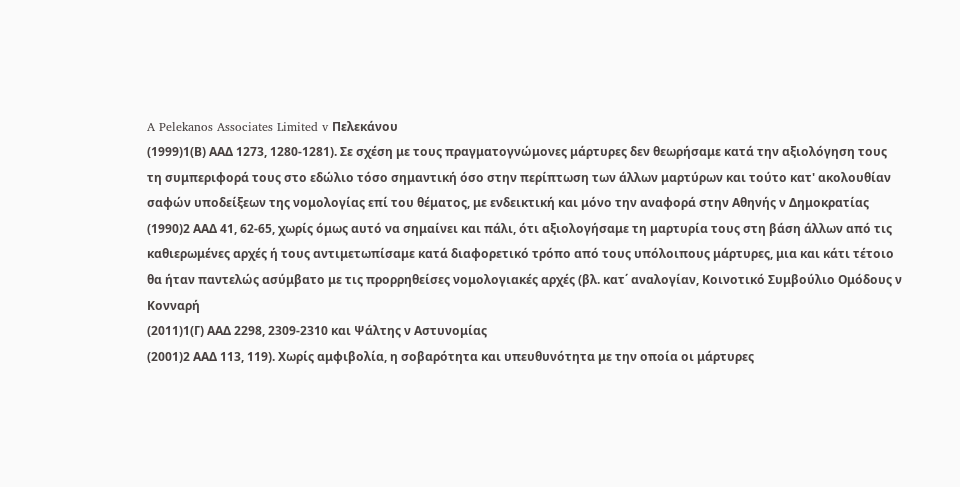A Pelekanos Associates Limited v Πελεκάνου
(1999)1(Β) ΑΑΔ 1273, 1280-1281). Σε σχέση με τους πραγματογνώμονες μάρτυρες δεν θεωρήσαμε κατά την αξιολόγηση τους τη συμπεριφορά τους στο εδώλιο τόσο σημαντική όσο στην περίπτωση των άλλων μαρτύρων και τούτο κατ' ακολουθίαν σαφών υποδείξεων της νομολογίας επί του θέματος, με ενδεικτική και μόνο την αναφορά στην Αθηνής ν Δημοκρατίας
(1990)2 ΑΑΔ 41, 62-65, χωρίς όμως αυτό να σημαίνει και πάλι, ότι αξιολογήσαμε τη μαρτυρία τους στη βάση άλλων από τις καθιερωμένες αρχές ή τους αντιμετωπίσαμε κατά διαφορετικό τρόπο από τους υπόλοιπους μάρτυρες, μια και κάτι τέτοιο θα ήταν παντελώς ασύμβατο με τις προρρηθείσες νομολογιακές αρχές (βλ. κατ΄ αναλογίαν, Κοινοτικό Συμβούλιο Ομόδους ν Κονναρή
(2011)1(Γ) ΑΑΔ 2298, 2309-2310 και Ψάλτης ν Αστυνομίας
(2001)2 ΑΑΔ 113, 119). Χωρίς αμφιβολία, η σοβαρότητα και υπευθυνότητα με την οποία οι μάρτυρες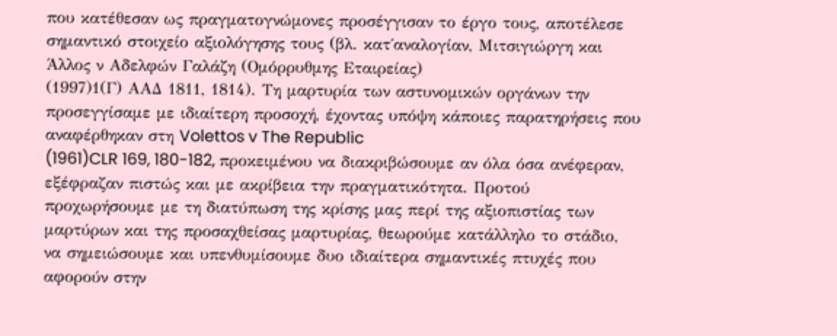που κατέθεσαν ως πραγματογνώμονες προσέγγισαν το έργο τους, αποτέλεσε σημαντικό στοιχείο αξιολόγησης τους (βλ. κατ΄αναλογίαν, Μιτσιγιώργη και Άλλος ν Αδελφών Γαλάζη (Ομόρρυθμης Εταιρείας)
(1997)1(Γ) ΑΑΔ 1811, 1814). Τη μαρτυρία των αστυνομικών οργάνων την προσεγγίσαμε με ιδιαίτερη προσοχή, έχοντας υπόψη κάποιες παρατηρήσεις που αναφέρθηκαν στη Volettos v The Republic
(1961)CLR 169, 180-182, προκειμένου να διακριβώσουμε αν όλα όσα ανέφεραν, εξέφραζαν πιστώς και με ακρίβεια την πραγματικότητα. Προτού προχωρήσουμε με τη διατύπωση της κρίσης μας περί της αξιοπιστίας των μαρτύρων και της προσαχθείσας μαρτυρίας, θεωρούμε κατάλληλο το στάδιο, να σημειώσουμε και υπενθυμίσουμε δυο ιδιαίτερα σημαντικές πτυχές που αφορούν στην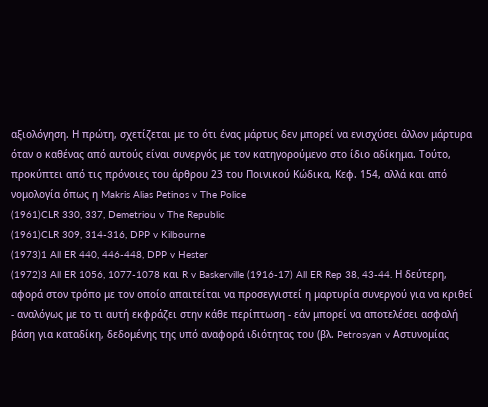αξιολόγηση. Η πρώτη, σχετίζεται με το ότι ένας μάρτυς δεν μπορεί να ενισχύσει άλλον μάρτυρα όταν ο καθένας από αυτούς είναι συνεργός με τον κατηγορούμενο στο ίδιο αδίκημα. Τούτο, προκύπτει από τις πρόνοιες του άρθρου 23 του Ποινικού Κώδικα, Κεφ. 154, αλλά και από νομολογία όπως η Makris Alias Petinos v The Police
(1961)CLR 330, 337, Demetriou v The Republic
(1961)CLR 309, 314-316, DPP v Kilbourne
(1973)1 All ER 440, 446-448, DPP v Hester
(1972)3 All ER 1056, 1077-1078 και R v Baskerville (1916-17) All ER Rep 38, 43-44. Η δεύτερη, αφορά στον τρόπο με τον οποίο απαιτείται να προσεγγιστεί η μαρτυρία συνεργού για να κριθεί - αναλόγως με το τι αυτή εκφράζει στην κάθε περίπτωση - εάν μπορεί να αποτελέσει ασφαλή βάση για καταδίκη, δεδομένης της υπό αναφορά ιδιότητας του (βλ. Petrosyan v Αστυνομίας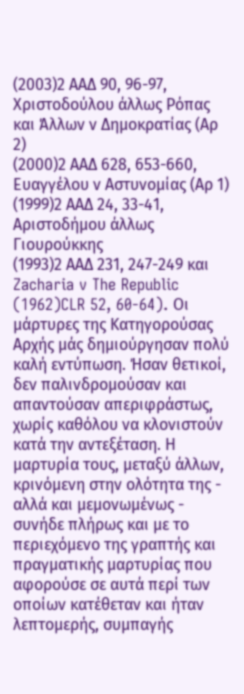(2003)2 ΑΑΔ 90, 96-97, Χριστοδούλου άλλως Ρόπας και Άλλων ν Δημοκρατίας (Αρ 2)
(2000)2 ΑΑΔ 628, 653-660, Ευαγγέλου ν Αστυνομίας (Αρ 1)
(1999)2 ΑΑΔ 24, 33-41, Αριστοδήμου άλλως Γιουρούκκης
(1993)2 ΑΑΔ 231, 247-249 και Zacharia v The Republic
(1962)CLR 52, 60-64). Οι μάρτυρες της Κατηγορούσας Αρχής μάς δημιούργησαν πολύ καλή εντύπωση. Ήσαν θετικοί, δεν παλινδρομούσαν και απαντούσαν απεριφράστως, χωρίς καθόλου να κλονιστούν κατά την αντεξέταση. Η μαρτυρία τους, μεταξύ άλλων, κρινόμενη στην ολότητα της - αλλά και μεμονωμένως - συνήδε πλήρως και με το περιεχόμενο της γραπτής και πραγματικής μαρτυρίας που αφορούσε σε αυτά περί των οποίων κατέθεταν και ήταν λεπτομερής, συμπαγής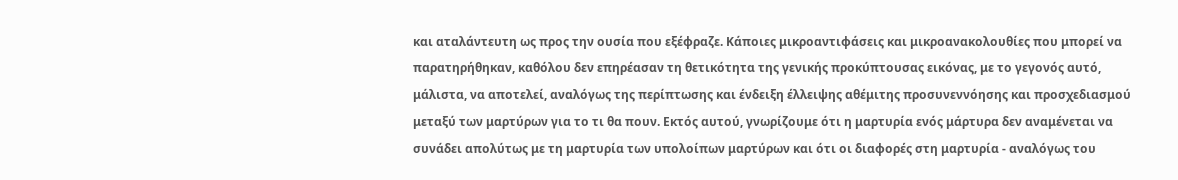και αταλάντευτη ως προς την ουσία που εξέφραζε. Κάποιες μικροαντιφάσεις και μικροανακολουθίες που μπορεί να παρατηρήθηκαν, καθόλου δεν επηρέασαν τη θετικότητα της γενικής προκύπτουσας εικόνας, με το γεγονός αυτό, μάλιστα, να αποτελεί, αναλόγως της περίπτωσης και ένδειξη έλλειψης αθέμιτης προσυνεννόησης και προσχεδιασμού μεταξύ των μαρτύρων για το τι θα πουν. Εκτός αυτού, γνωρίζουμε ότι η μαρτυρία ενός μάρτυρα δεν αναμένεται να συνάδει απολύτως με τη μαρτυρία των υπολοίπων μαρτύρων και ότι οι διαφορές στη μαρτυρία - αναλόγως του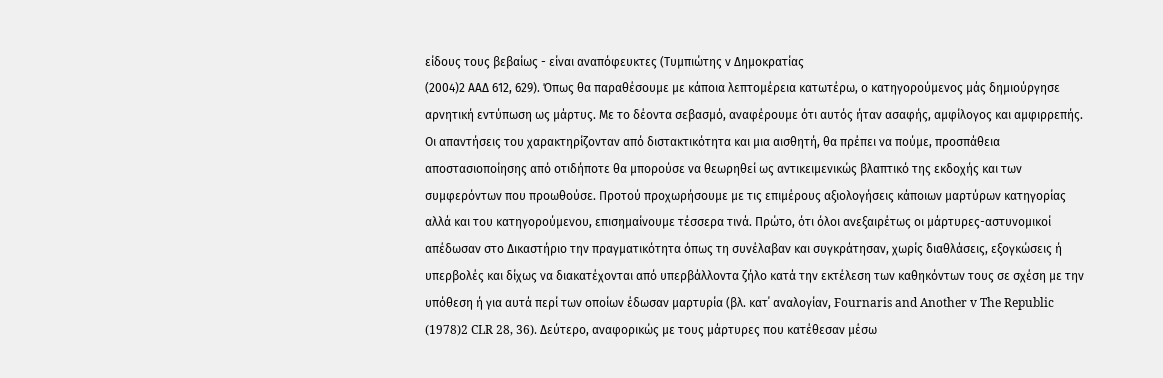είδους τους βεβαίως - είναι αναπόφευκτες (Τυμπιώτης ν Δημοκρατίας
(2004)2 ΑΑΔ 612, 629). Όπως θα παραθέσουμε με κάποια λεπτομέρεια κατωτέρω, ο κατηγορούμενος μάς δημιούργησε αρνητική εντύπωση ως μάρτυς. Με το δέοντα σεβασμό, αναφέρουμε ότι αυτός ήταν ασαφής, αμφίλογος και αμφιρρεπής. Οι απαντήσεις του χαρακτηρίζονταν από διστακτικότητα και μια αισθητή, θα πρέπει να πούμε, προσπάθεια αποστασιοποίησης από οτιδήποτε θα μπορούσε να θεωρηθεί ως αντικειμενικώς βλαπτικό της εκδοχής και των συμφερόντων που προωθούσε. Προτού προχωρήσουμε με τις επιμέρους αξιολογήσεις κάποιων μαρτύρων κατηγορίας αλλά και του κατηγορούμενου, επισημαίνουμε τέσσερα τινά. Πρώτο, ότι όλοι ανεξαιρέτως οι μάρτυρες-αστυνομικοί απέδωσαν στο Δικαστήριο την πραγματικότητα όπως τη συνέλαβαν και συγκράτησαν, χωρίς διαθλάσεις, εξογκώσεις ή υπερβολές και δίχως να διακατέχονται από υπερβάλλοντα ζήλο κατά την εκτέλεση των καθηκόντων τους σε σχέση με την υπόθεση ή για αυτά περί των οποίων έδωσαν μαρτυρία (βλ. κατ΄ αναλογίαν, Fournaris and Another v The Republic
(1978)2 CLR 28, 36). Δεύτερο, αναφορικώς με τους μάρτυρες που κατέθεσαν μέσω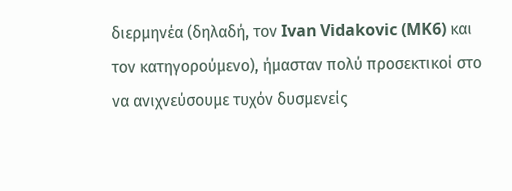διερμηνέα (δηλαδή, τον Ivan Vidakovic (MK6) και τον κατηγορούμενο), ήμασταν πολύ προσεκτικοί στο να ανιχνεύσουμε τυχόν δυσμενείς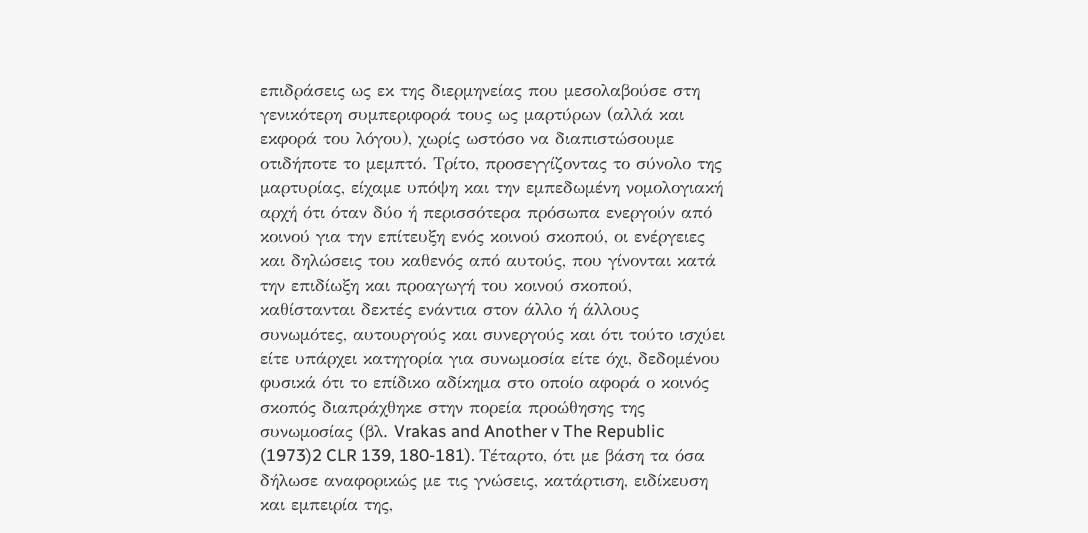επιδράσεις ως εκ της διερμηνείας που μεσολαβούσε στη γενικότερη συμπεριφορά τους ως μαρτύρων (αλλά και εκφορά του λόγου), χωρίς ωστόσο να διαπιστώσουμε οτιδήποτε το μεμπτό. Τρίτο, προσεγγίζοντας το σύνολο της μαρτυρίας, είχαμε υπόψη και την εμπεδωμένη νομολογιακή αρχή ότι όταν δύο ή περισσότερα πρόσωπα ενεργούν από κοινού για την επίτευξη ενός κοινού σκοπού, οι ενέργειες και δηλώσεις του καθενός από αυτούς, που γίνονται κατά την επιδίωξη και προαγωγή του κοινού σκοπού, καθίστανται δεκτές ενάντια στον άλλο ή άλλους συνωμότες, αυτουργούς και συνεργούς και ότι τούτο ισχύει είτε υπάρχει κατηγορία για συνωμοσία είτε όχι, δεδομένου φυσικά ότι το επίδικο αδίκημα στο οποίο αφορά ο κοινός σκοπός διαπράχθηκε στην πορεία προώθησης της συνωμοσίας (βλ. Vrakas and Another v The Republic
(1973)2 CLR 139, 180-181). Τέταρτο, ότι με βάση τα όσα δήλωσε αναφορικώς με τις γνώσεις, κατάρτιση, ειδίκευση και εμπειρία της,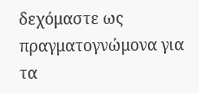δεχόμαστε ως πραγματογνώμονα για τα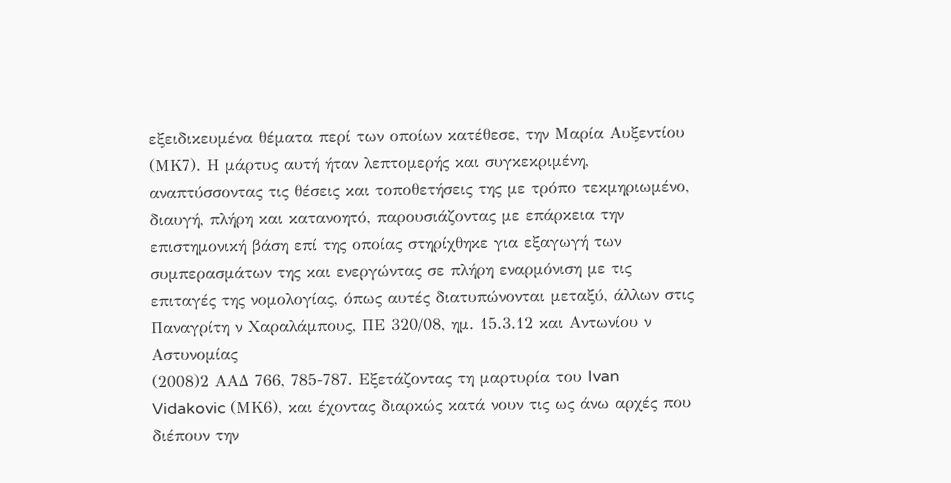εξειδικευμένα θέματα περί των οποίων κατέθεσε, την Μαρία Αυξεντίου (ΜΚ7). Η μάρτυς αυτή ήταν λεπτομερής και συγκεκριμένη, αναπτύσσοντας τις θέσεις και τοποθετήσεις της με τρόπο τεκμηριωμένο, διαυγή, πλήρη και κατανοητό, παρουσιάζοντας με επάρκεια την επιστημονική βάση επί της οποίας στηρίχθηκε για εξαγωγή των συμπερασμάτων της και ενεργώντας σε πλήρη εναρμόνιση με τις επιταγές της νομολογίας, όπως αυτές διατυπώνονται μεταξύ, άλλων στις Παναγρίτη ν Χαραλάμπους, ΠΕ 320/08, ημ. 15.3.12 και Αντωνίου ν Αστυνομίας
(2008)2 ΑΑΔ 766, 785-787. Εξετάζοντας τη μαρτυρία του Ivan Vidakovic (ΜΚ6), και έχοντας διαρκώς κατά νουν τις ως άνω αρχές που διέπουν την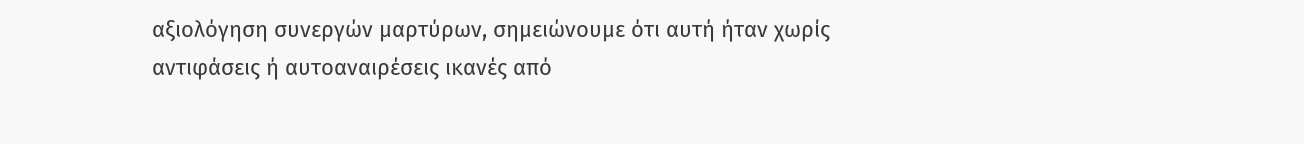αξιολόγηση συνεργών μαρτύρων, σημειώνουμε ότι αυτή ήταν χωρίς αντιφάσεις ή αυτοαναιρέσεις ικανές από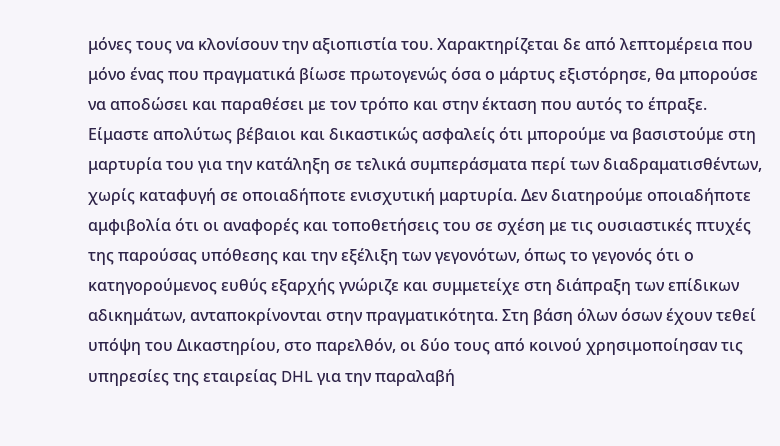μόνες τους να κλονίσουν την αξιοπιστία του. Χαρακτηρίζεται δε από λεπτομέρεια που μόνο ένας που πραγματικά βίωσε πρωτογενώς όσα ο μάρτυς εξιστόρησε, θα μπορούσε να αποδώσει και παραθέσει με τον τρόπο και στην έκταση που αυτός το έπραξε. Είμαστε απολύτως βέβαιοι και δικαστικώς ασφαλείς ότι μπορούμε να βασιστούμε στη μαρτυρία του για την κατάληξη σε τελικά συμπεράσματα περί των διαδραματισθέντων, χωρίς καταφυγή σε οποιαδήποτε ενισχυτική μαρτυρία. Δεν διατηρούμε οποιαδήποτε αμφιβολία ότι οι αναφορές και τοποθετήσεις του σε σχέση με τις ουσιαστικές πτυχές της παρούσας υπόθεσης και την εξέλιξη των γεγονότων, όπως το γεγονός ότι ο κατηγορούμενος ευθύς εξαρχής γνώριζε και συμμετείχε στη διάπραξη των επίδικων αδικημάτων, ανταποκρίνονται στην πραγματικότητα. Στη βάση όλων όσων έχουν τεθεί υπόψη του Δικαστηρίου, στο παρελθόν, οι δύο τους από κοινού χρησιμοποίησαν τις υπηρεσίες της εταιρείας DHL για την παραλαβή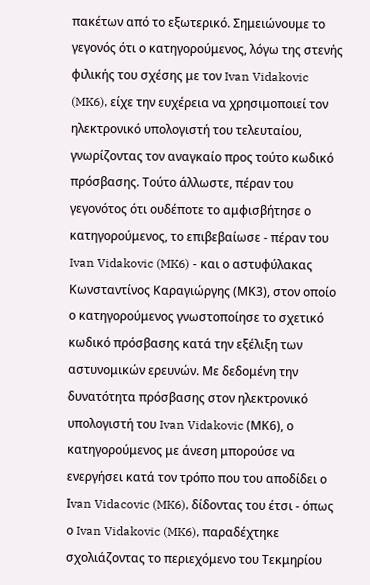πακέτων από το εξωτερικό. Σημειώνουμε το γεγονός ότι ο κατηγορούμενος, λόγω της στενής φιλικής του σχέσης με τον Ivan Vidakovic (MK6), είχε την ευχέρεια να χρησιμοποιεί τον ηλεκτρονικό υπολογιστή του τελευταίου, γνωρίζοντας τον αναγκαίο προς τούτο κωδικό πρόσβασης. Τούτο άλλωστε, πέραν του γεγονότος ότι ουδέποτε το αμφισβήτησε ο κατηγορούμενος, το επιβεβαίωσε - πέραν του Ivan Vidakovic (MK6) - και ο αστυφύλακας Κωνσταντίνος Καραγιώργης (ΜΚ3), στον οποίο ο κατηγορούμενος γνωστοποίησε το σχετικό κωδικό πρόσβασης κατά την εξέλιξη των αστυνομικών ερευνών. Με δεδομένη την δυνατότητα πρόσβασης στον ηλεκτρονικό υπολογιστή του Ivan Vidakovic (ΜΚ6), ο κατηγορούμενος με άνεση μπορούσε να ενεργήσει κατά τον τρόπο που του αποδίδει ο Ιvan Vidacovic (MK6), δίδοντας του έτσι - όπως ο Ivan Vidakovic (MK6), παραδέχτηκε σχολιάζοντας το περιεχόμενο του Tεκμηρίου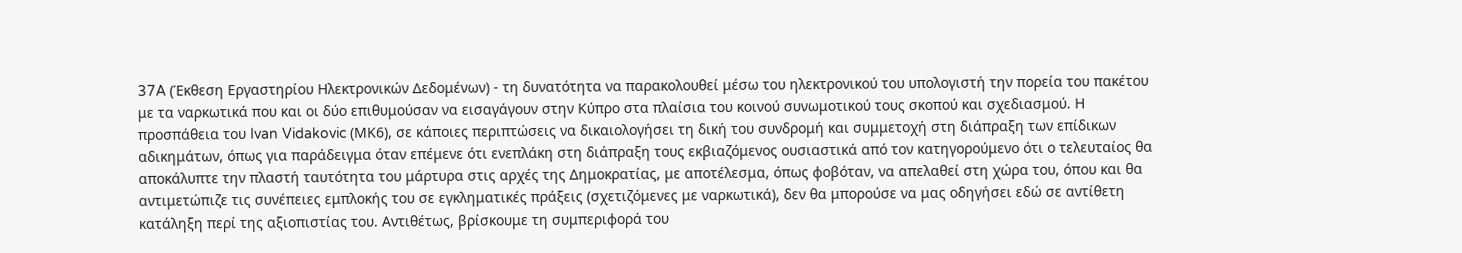37A (Έκθεση Εργαστηρίου Ηλεκτρονικών Δεδομένων) - τη δυνατότητα να παρακολουθεί μέσω του ηλεκτρονικού του υπολογιστή την πορεία του πακέτου με τα ναρκωτικά που και οι δύο επιθυμούσαν να εισαγάγουν στην Κύπρο στα πλαίσια του κοινού συνωμοτικού τους σκοπού και σχεδιασμού. Η προσπάθεια του Ivan Vidakovic (ΜΚ6), σε κάποιες περιπτώσεις να δικαιολογήσει τη δική του συνδρομή και συμμετοχή στη διάπραξη των επίδικων αδικημάτων, όπως για παράδειγμα όταν επέμενε ότι ενεπλάκη στη διάπραξη τους εκβιαζόμενος ουσιαστικά από τον κατηγορούμενο ότι ο τελευταίος θα αποκάλυπτε την πλαστή ταυτότητα του μάρτυρα στις αρχές της Δημοκρατίας, με αποτέλεσμα, όπως φοβόταν, να απελαθεί στη χώρα του, όπου και θα αντιμετώπιζε τις συνέπειες εμπλοκής του σε εγκληματικές πράξεις (σχετιζόμενες με ναρκωτικά), δεν θα μπορούσε να μας οδηγήσει εδώ σε αντίθετη κατάληξη περί της αξιοπιστίας του. Αντιθέτως, βρίσκουμε τη συμπεριφορά του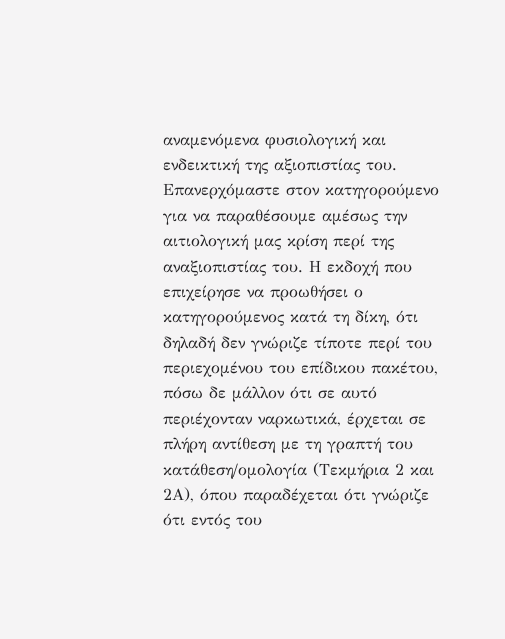αναμενόμενα φυσιολογική και ενδεικτική της αξιοπιστίας του. Επανερχόμαστε στον κατηγορούμενο για να παραθέσουμε αμέσως την αιτιολογική μας κρίση περί της αναξιοπιστίας του. Η εκδοχή που επιχείρησε να προωθήσει ο κατηγορούμενος κατά τη δίκη, ότι δηλαδή δεν γνώριζε τίποτε περί του περιεχομένου του επίδικου πακέτου, πόσω δε μάλλον ότι σε αυτό περιέχονταν ναρκωτικά, έρχεται σε πλήρη αντίθεση με τη γραπτή του κατάθεση/ομολογία (Τεκμήρια 2 και 2Α), όπου παραδέχεται ότι γνώριζε ότι εντός του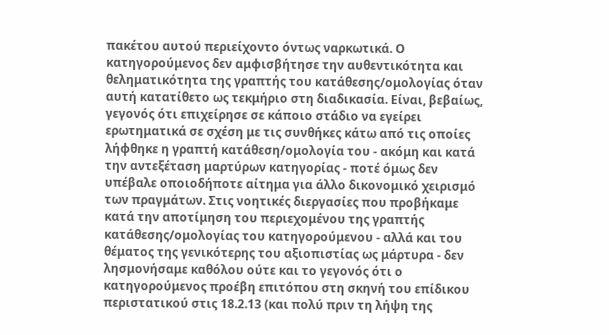πακέτου αυτού περιείχοντο όντως ναρκωτικά. Ο κατηγορούμενος δεν αμφισβήτησε την αυθεντικότητα και θεληματικότητα της γραπτής του κατάθεσης/ομολογίας όταν αυτή κατατίθετο ως τεκμήριο στη διαδικασία. Είναι, βεβαίως, γεγονός ότι επιχείρησε σε κάποιο στάδιο να εγείρει ερωτηματικά σε σχέση με τις συνθήκες κάτω από τις οποίες λήφθηκε η γραπτή κατάθεση/ομολογία του - ακόμη και κατά την αντεξέταση μαρτύρων κατηγορίας - ποτέ όμως δεν υπέβαλε οποιοδήποτε αίτημα για άλλο δικονομικό χειρισμό των πραγμάτων. Στις νοητικές διεργασίες που προβήκαμε κατά την αποτίμηση του περιεχομένου της γραπτής κατάθεσης/ομολογίας του κατηγορούμενου - αλλά και του θέματος της γενικότερης του αξιοπιστίας ως μάρτυρα - δεν λησμονήσαμε καθόλου ούτε και το γεγονός ότι ο κατηγορούμενος προέβη επιτόπου στη σκηνή του επίδικου περιστατικού στις 18.2.13 (και πολύ πριν τη λήψη της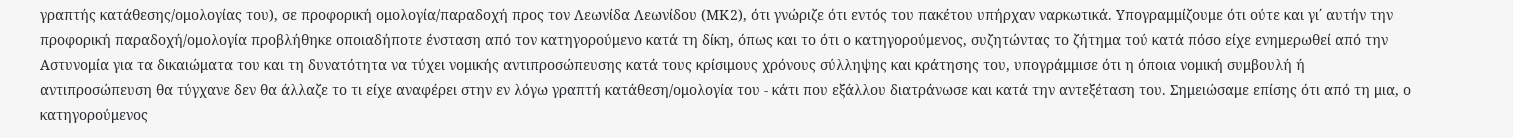γραπτής κατάθεσης/ομολογίας του), σε προφορική ομολογία/παραδοχή προς τον Λεωνίδα Λεωνίδου (ΜΚ2), ότι γνώριζε ότι εντός του πακέτου υπήρχαν ναρκωτικά. Υπογραμμίζουμε ότι ούτε και γι΄ αυτήν την προφορική παραδοχή/ομολογία προβλήθηκε οποιαδήποτε ένσταση από τον κατηγορούμενο κατά τη δίκη, όπως και το ότι ο κατηγορούμενος, συζητώντας το ζήτημα τού κατά πόσο είχε ενημερωθεί από την Αστυνομία για τα δικαιώματα του και τη δυνατότητα να τύχει νομικής αντιπροσώπευσης κατά τους κρίσιμους χρόνους σύλληψης και κράτησης του, υπογράμμισε ότι η όποια νομική συμβουλή ή αντιπροσώπευση θα τύγχανε δεν θα άλλαζε το τι είχε αναφέρει στην εν λόγω γραπτή κατάθεση/ομολογία του - κάτι που εξάλλου διατράνωσε και κατά την αντεξέταση του. Σημειώσαμε επίσης ότι από τη μια, ο κατηγορούμενος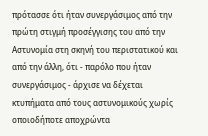πρότασσε ότι ήταν συνεργάσιμος από την πρώτη στιγμή προσέγγισης του από την Αστυνομία στη σκηνή του περιστατικού και από την άλλη, ότι - παρόλο που ήταν συνεργάσιμος - άρχισε να δέχεται κτυπήματα από τους αστυνομικούς χωρίς οποιοδήποτε αποχρώντα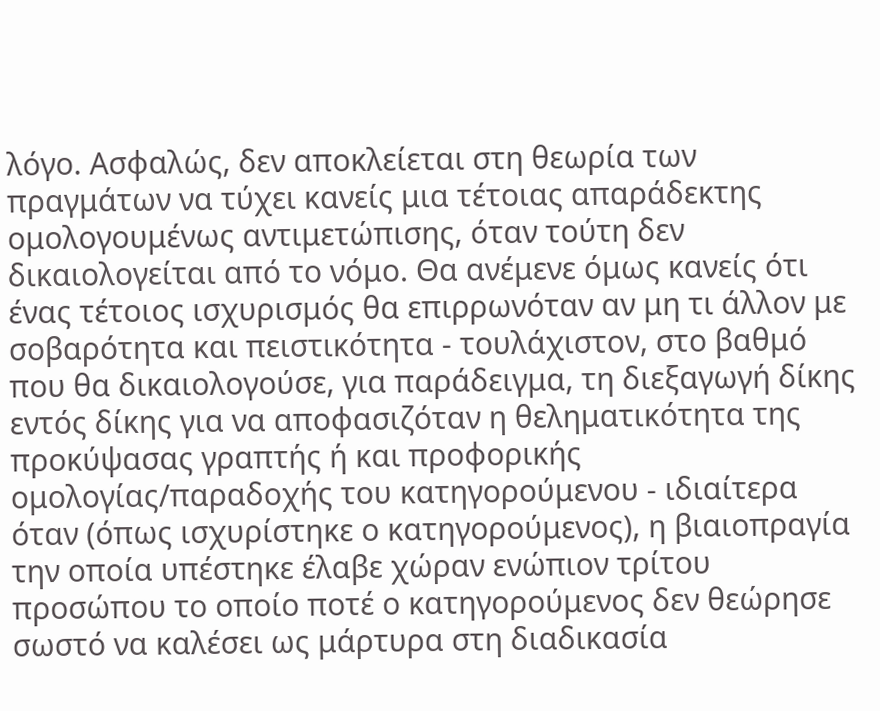λόγο. Ασφαλώς, δεν αποκλείεται στη θεωρία των πραγμάτων να τύχει κανείς μια τέτοιας απαράδεκτης ομολογουμένως αντιμετώπισης, όταν τούτη δεν δικαιολογείται από το νόμο. Θα ανέμενε όμως κανείς ότι ένας τέτοιος ισχυρισμός θα επιρρωνόταν αν μη τι άλλον με σοβαρότητα και πειστικότητα - τουλάχιστον, στο βαθμό που θα δικαιολογούσε, για παράδειγμα, τη διεξαγωγή δίκης εντός δίκης για να αποφασιζόταν η θεληματικότητα της προκύψασας γραπτής ή και προφορικής ομολογίας/παραδοχής του κατηγορούμενου - ιδιαίτερα όταν (όπως ισχυρίστηκε ο κατηγορούμενος), η βιαιοπραγία την οποία υπέστηκε έλαβε χώραν ενώπιον τρίτου προσώπου το οποίο ποτέ ο κατηγορούμενος δεν θεώρησε σωστό να καλέσει ως μάρτυρα στη διαδικασία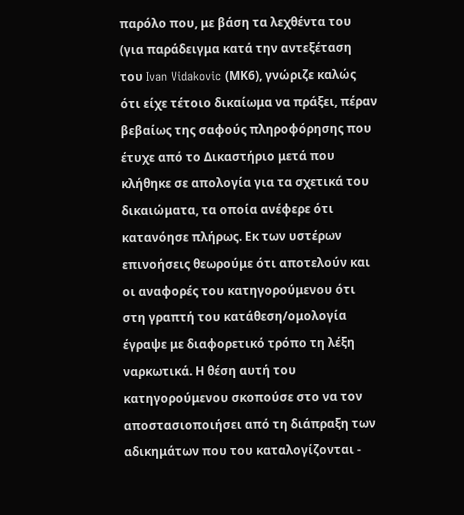παρόλο που, με βάση τα λεχθέντα του (για παράδειγμα κατά την αντεξέταση του Ivan Vidakovic (ΜΚ6), γνώριζε καλώς ότι είχε τέτοιο δικαίωμα να πράξει, πέραν βεβαίως της σαφούς πληροφόρησης που έτυχε από το Δικαστήριο μετά που κλήθηκε σε απολογία για τα σχετικά του δικαιώματα, τα οποία ανέφερε ότι κατανόησε πλήρως. Εκ των υστέρων επινοήσεις θεωρούμε ότι αποτελούν και οι αναφορές του κατηγορούμενου ότι στη γραπτή του κατάθεση/ομολογία έγραψε με διαφορετικό τρόπο τη λέξη ναρκωτικά. Η θέση αυτή του κατηγορούμενου σκοπούσε στο να τον αποστασιοποιήσει από τη διάπραξη των αδικημάτων που του καταλογίζονται -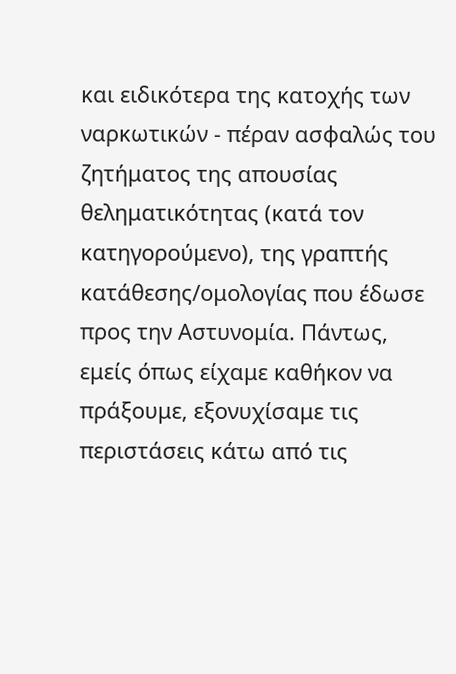και ειδικότερα της κατοχής των ναρκωτικών - πέραν ασφαλώς του ζητήματος της απουσίας θεληματικότητας (κατά τον κατηγορούμενο), της γραπτής κατάθεσης/ομολογίας που έδωσε προς την Αστυνομία. Πάντως, εμείς όπως είχαμε καθήκον να πράξουμε, εξονυχίσαμε τις περιστάσεις κάτω από τις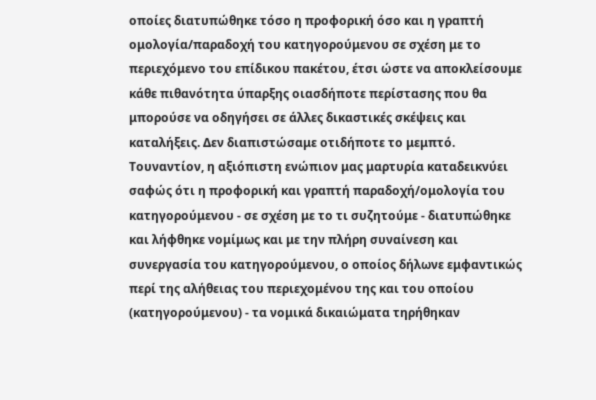οποίες διατυπώθηκε τόσο η προφορική όσο και η γραπτή ομολογία/παραδοχή του κατηγορούμενου σε σχέση με το περιεχόμενο του επίδικου πακέτου, έτσι ώστε να αποκλείσουμε κάθε πιθανότητα ύπαρξης οιασδήποτε περίστασης που θα μπορούσε να οδηγήσει σε άλλες δικαστικές σκέψεις και καταλήξεις. Δεν διαπιστώσαμε οτιδήποτε το μεμπτό. Τουναντίον, η αξιόπιστη ενώπιον μας μαρτυρία καταδεικνύει σαφώς ότι η προφορική και γραπτή παραδοχή/ομολογία του κατηγορούμενου - σε σχέση με το τι συζητούμε - διατυπώθηκε και λήφθηκε νομίμως και με την πλήρη συναίνεση και συνεργασία του κατηγορούμενου, ο οποίος δήλωνε εμφαντικώς περί της αλήθειας του περιεχομένου της και του οποίου (κατηγορούμενου) - τα νομικά δικαιώματα τηρήθηκαν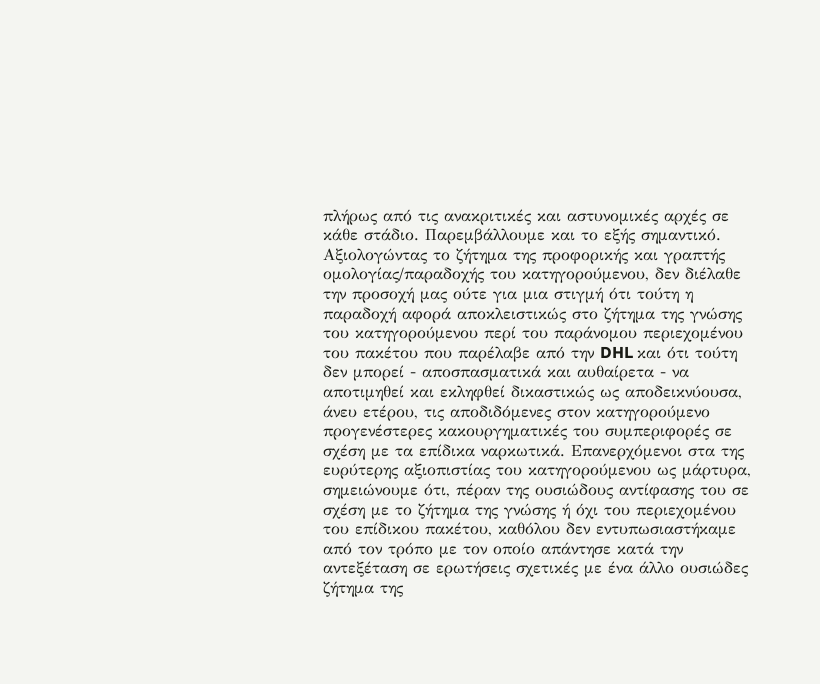πλήρως από τις ανακριτικές και αστυνομικές αρχές σε κάθε στάδιο. Παρεμβάλλουμε και το εξής σημαντικό. Αξιολογώντας το ζήτημα της προφορικής και γραπτής ομολογίας/παραδοχής του κατηγορούμενου, δεν διέλαθε την προσοχή μας ούτε για μια στιγμή ότι τούτη η παραδοχή αφορά αποκλειστικώς στο ζήτημα της γνώσης του κατηγορούμενου περί του παράνομου περιεχομένου του πακέτου που παρέλαβε από την DHL και ότι τούτη δεν μπορεί - αποσπασματικά και αυθαίρετα - να αποτιμηθεί και εκληφθεί δικαστικώς ως αποδεικνύουσα, άνευ ετέρου, τις αποδιδόμενες στον κατηγορούμενο προγενέστερες κακουργηματικές του συμπεριφορές σε σχέση με τα επίδικα ναρκωτικά. Επανερχόμενοι στα της ευρύτερης αξιοπιστίας του κατηγορούμενου ως μάρτυρα, σημειώνουμε ότι, πέραν της ουσιώδους αντίφασης του σε σχέση με το ζήτημα της γνώσης ή όχι του περιεχομένου του επίδικου πακέτου, καθόλου δεν εντυπωσιαστήκαμε από τον τρόπο με τον οποίο απάντησε κατά την αντεξέταση σε ερωτήσεις σχετικές με ένα άλλο ουσιώδες ζήτημα της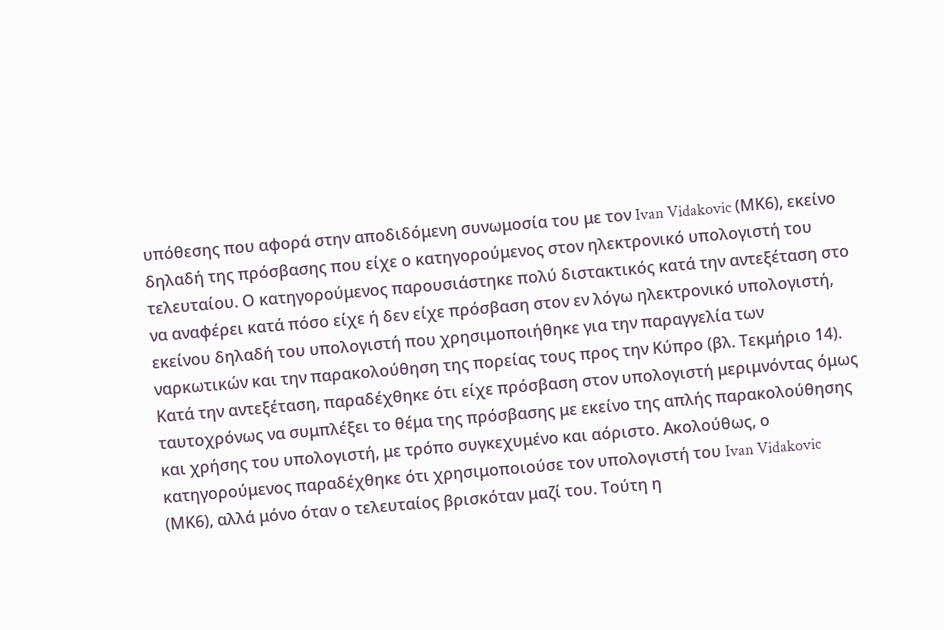υπόθεσης που αφορά στην αποδιδόμενη συνωμοσία του με τον Ivan Vidakovic (ΜΚ6), εκείνο δηλαδή της πρόσβασης που είχε ο κατηγορούμενος στον ηλεκτρονικό υπολογιστή του τελευταίου. Ο κατηγορούμενος παρουσιάστηκε πολύ διστακτικός κατά την αντεξέταση στο να αναφέρει κατά πόσο είχε ή δεν είχε πρόσβαση στον εν λόγω ηλεκτρονικό υπολογιστή, εκείνου δηλαδή του υπολογιστή που χρησιμοποιήθηκε για την παραγγελία των ναρκωτικών και την παρακολούθηση της πορείας τους προς την Κύπρο (βλ. Τεκμήριο 14). Κατά την αντεξέταση, παραδέχθηκε ότι είχε πρόσβαση στον υπολογιστή μεριμνόντας όμως ταυτοχρόνως να συμπλέξει το θέμα της πρόσβασης με εκείνο της απλής παρακολούθησης και χρήσης του υπολογιστή, με τρόπο συγκεχυμένο και αόριστο. Ακολούθως, ο κατηγορούμενος παραδέχθηκε ότι χρησιμοποιούσε τον υπολογιστή του Ivan Vidakovic (ΜΚ6), αλλά μόνο όταν ο τελευταίος βρισκόταν μαζί του. Τούτη η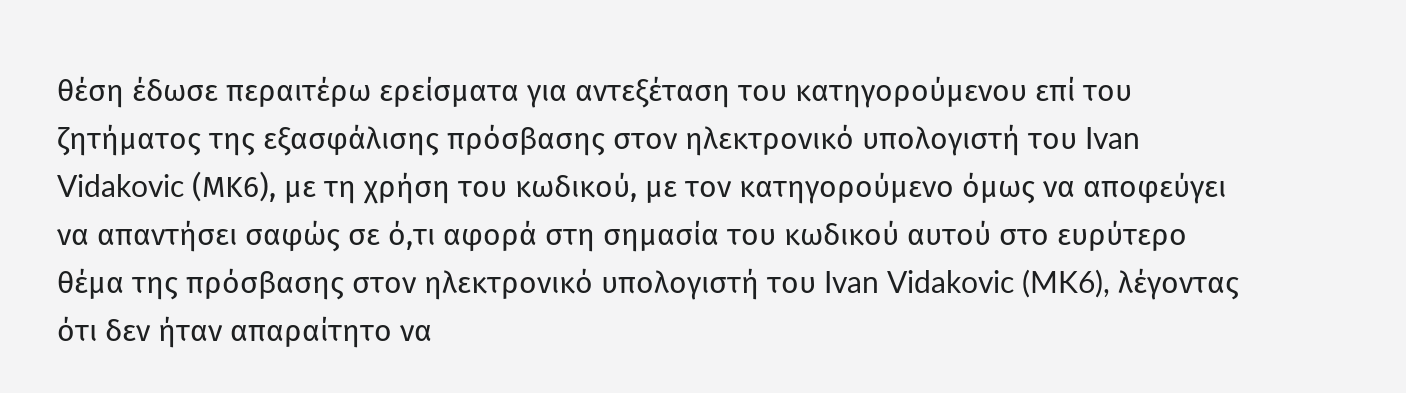θέση έδωσε περαιτέρω ερείσματα για αντεξέταση του κατηγορούμενου επί του ζητήματος της εξασφάλισης πρόσβασης στον ηλεκτρονικό υπολογιστή του Ivan Vidakovic (ΜΚ6), με τη χρήση του κωδικού, με τον κατηγορούμενο όμως να αποφεύγει να απαντήσει σαφώς σε ό,τι αφορά στη σημασία του κωδικού αυτού στο ευρύτερο θέμα της πρόσβασης στον ηλεκτρονικό υπολογιστή του Ivan Vidakovic (MK6), λέγοντας ότι δεν ήταν απαραίτητο να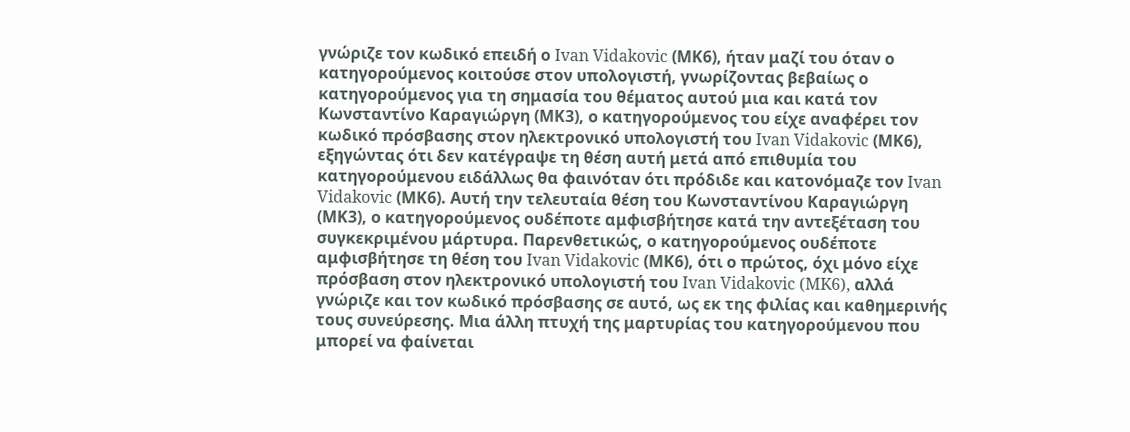γνώριζε τον κωδικό επειδή ο Ivan Vidakovic (ΜΚ6), ήταν μαζί του όταν ο κατηγορούμενος κοιτούσε στον υπολογιστή, γνωρίζοντας βεβαίως ο κατηγορούμενος για τη σημασία του θέματος αυτού μια και κατά τον Κωνσταντίνο Καραγιώργη (ΜΚ3), ο κατηγορούμενος του είχε αναφέρει τον κωδικό πρόσβασης στον ηλεκτρονικό υπολογιστή του Ivan Vidakovic (ΜΚ6), εξηγώντας ότι δεν κατέγραψε τη θέση αυτή μετά από επιθυμία του κατηγορούμενου ειδάλλως θα φαινόταν ότι πρόδιδε και κατονόμαζε τον Ivan Vidakovic (ΜΚ6). Αυτή την τελευταία θέση του Κωνσταντίνου Καραγιώργη (ΜΚ3), ο κατηγορούμενος ουδέποτε αμφισβήτησε κατά την αντεξέταση του συγκεκριμένου μάρτυρα. Παρενθετικώς, ο κατηγορούμενος ουδέποτε αμφισβήτησε τη θέση του Ivan Vidakovic (ΜΚ6), ότι ο πρώτος, όχι μόνο είχε πρόσβαση στον ηλεκτρονικό υπολογιστή του Ivan Vidakovic (MK6), αλλά γνώριζε και τον κωδικό πρόσβασης σε αυτό, ως εκ της φιλίας και καθημερινής τους συνεύρεσης. Μια άλλη πτυχή της μαρτυρίας του κατηγορούμενου που μπορεί να φαίνεται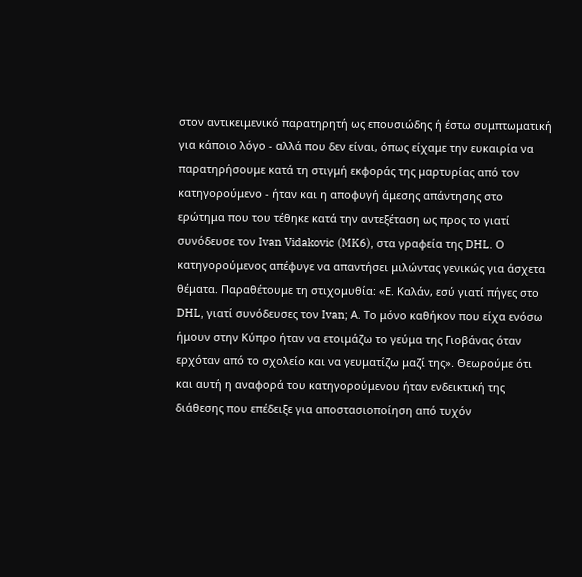στον αντικειμενικό παρατηρητή ως επουσιώδης ή έστω συμπτωματική για κάποιο λόγο - αλλά που δεν είναι, όπως είχαμε την ευκαιρία να παρατηρήσουμε κατά τη στιγμή εκφοράς της μαρτυρίας από τον κατηγορούμενο - ήταν και η αποφυγή άμεσης απάντησης στο ερώτημα που του τέθηκε κατά την αντεξέταση ως προς το γιατί συνόδευσε τον Ivan Vidakovic (MK6), στα γραφεία της DHL. Ο κατηγορούμενος απέφυγε να απαντήσει μιλώντας γενικώς για άσχετα θέματα. Παραθέτουμε τη στιχομυθία: «Ε. Καλάν, εσύ γιατί πήγες στο DHL, γιατί συνόδευσες τον Ivan; Α. Το μόνο καθήκον που είχα ενόσω ήμουν στην Κύπρο ήταν να ετοιμάζω το γεύμα της Γιοβάνας όταν ερχόταν από το σχολείο και να γευματίζω μαζί της». Θεωρούμε ότι και αυτή η αναφορά του κατηγορούμενου ήταν ενδεικτική της διάθεσης που επέδειξε για αποστασιοποίηση από τυχόν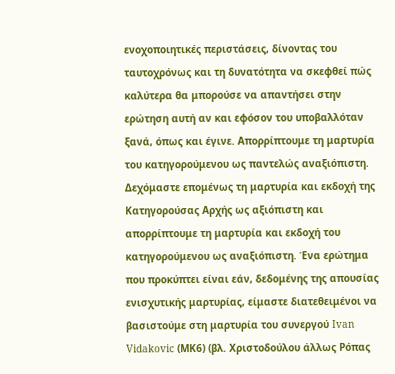ενοχοποιητικές περιστάσεις, δίνοντας του ταυτοχρόνως και τη δυνατότητα να σκεφθεί πώς καλύτερα θα μπορούσε να απαντήσει στην ερώτηση αυτή αν και εφόσον του υποβαλλόταν ξανά, όπως και έγινε. Απορρίπτουμε τη μαρτυρία του κατηγορούμενου ως παντελώς αναξιόπιστη. Δεχόμαστε επομένως τη μαρτυρία και εκδοχή της Κατηγορούσας Αρχής ως αξιόπιστη και απορρίπτουμε τη μαρτυρία και εκδοχή του κατηγορούμενου ως αναξιόπιστη. Ένα ερώτημα που προκύπτει είναι εάν, δεδομένης της απουσίας ενισχυτικής μαρτυρίας, είμαστε διατεθειμένοι να βασιστούμε στη μαρτυρία του συνεργού Ivan Vidakovic (ΜΚ6) (βλ. Χριστοδούλου άλλως Ρόπας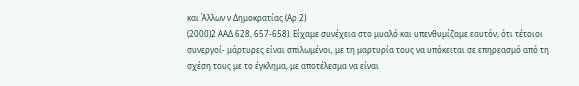και Άλλων ν Δημοκρατίας (Αρ 2)
(2000)2 ΑΑΔ 628, 657-658). Είχαμε συνέχεια στο μυαλό και υπενθυμίζαμε εαυτόν, ότι τέτοιοι συνεργοί- μάρτυρες είναι σπιλωμένοι, με τη μαρτυρία τους να υπόκειται σε επηρεασμό από τη σχέση τους με το έγκλημα, με αποτέλεσμα να είναι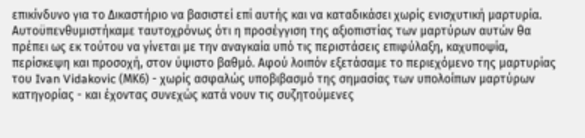επικίνδυνο για το Δικαστήριο να βασιστεί επί αυτής και να καταδικάσει χωρίς ενισχυτική μαρτυρία. Αυτοϋπενθυμιστήκαμε ταυτοχρόνως ότι η προσέγγιση της αξιοπιστίας των μαρτύρων αυτών θα πρέπει ως εκ τούτου να γίνεται με την αναγκαία υπό τις περιστάσεις επιφύλαξη, καχυποψία, περίσκεψη και προσοχή, στον ύψιστο βαθμό. Αφού λοιπόν εξετάσαμε το περιεχόμενο της μαρτυρίας του Ivan Vidakovic (ΜΚ6) - χωρίς ασφαλώς υποβιβασμό της σημασίας των υπολοίπων μαρτύρων κατηγορίας - και έχοντας συνεχώς κατά νουν τις συζητούμενες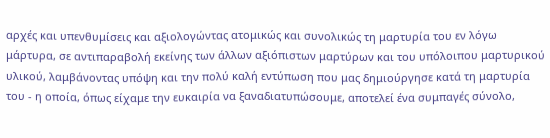αρχές και υπενθυμίσεις και αξιολογώντας ατομικώς και συνολικώς τη μαρτυρία του εν λόγω μάρτυρα, σε αντιπαραβολή εκείνης των άλλων αξιόπιστων μαρτύρων και του υπόλοιπου μαρτυρικού υλικού, λαμβάνοντας υπόψη και την πολύ καλή εντύπωση που μας δημιούργησε κατά τη μαρτυρία του - η οποία, όπως είχαμε την ευκαιρία να ξαναδιατυπώσουμε, αποτελεί ένα συμπαγές σύνολο,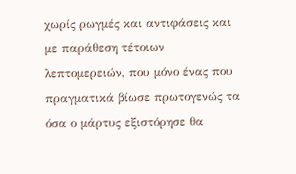χωρίς ρωγμές και αντιφάσεις και με παράθεση τέτοιων λεπτομερειών, που μόνο ένας που πραγματικά βίωσε πρωτογενώς τα όσα ο μάρτυς εξιστόρησε θα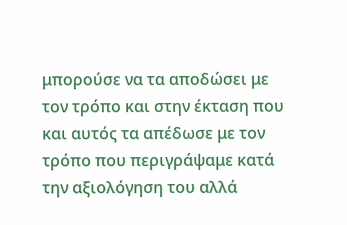μπορούσε να τα αποδώσει με τον τρόπο και στην έκταση που και αυτός τα απέδωσε με τον τρόπο που περιγράψαμε κατά την αξιολόγηση του αλλά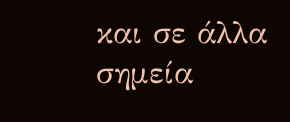και σε άλλα σημεία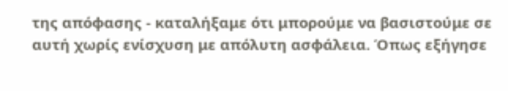της απόφασης - καταλήξαμε ότι μπορούμε να βασιστούμε σε αυτή χωρίς ενίσχυση με απόλυτη ασφάλεια. Όπως εξήγησε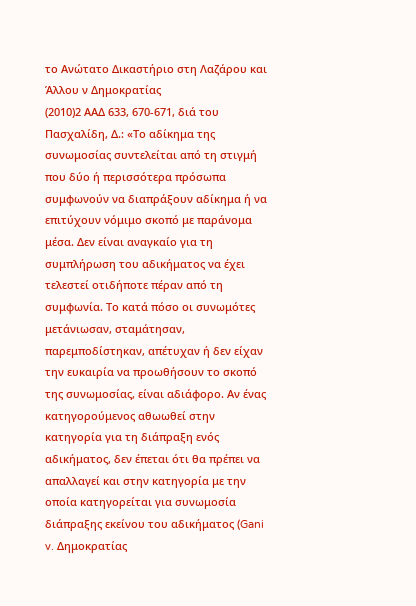το Ανώτατο Δικαστήριο στη Λαζάρου και Άλλου ν Δημοκρατίας
(2010)2 ΑΑΔ 633, 670-671, διά του Πασχαλίδη, Δ.: «Το αδίκημα της συνωμοσίας συντελείται από τη στιγμή που δύο ή περισσότερα πρόσωπα συμφωνούν να διαπράξουν αδίκημα ή να επιτύχουν νόμιμο σκοπό με παράνομα μέσα. Δεν είναι αναγκαίο για τη συμπλήρωση του αδικήματος να έχει τελεστεί οτιδήποτε πέραν από τη συμφωνία. Το κατά πόσο οι συνωμότες μετάνιωσαν, σταμάτησαν, παρεμποδίστηκαν, απέτυχαν ή δεν είχαν την ευκαιρία να προωθήσουν το σκοπό της συνωμοσίας, είναι αδιάφορο. Αν ένας κατηγορούμενος αθωωθεί στην κατηγορία για τη διάπραξη ενός αδικήματος, δεν έπεται ότι θα πρέπει να απαλλαγεί και στην κατηγορία με την οποία κατηγορείται για συνωμοσία διάπραξης εκείνου του αδικήματος (Gani v. Δημοκρατίας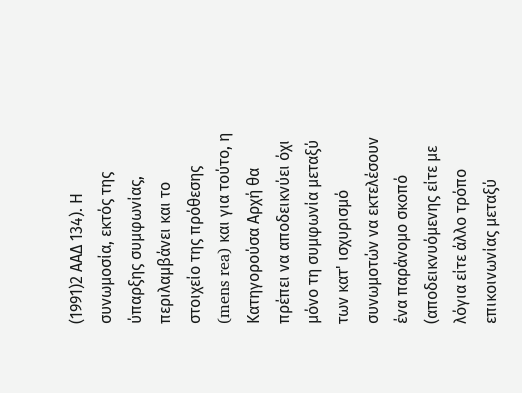(1991)2 ΑΑΔ 134). Η συνωμοσία, εκτός της ύπαρξης συμφωνίας, περιλαμβάνει και το στοιχείο της πρόθεσης (mens rea) και για τούτο, η Κατηγορούσα Αρχή θα πρέπει να αποδεικνύει όχι μόνο τη συμφωνία μεταξύ των κατ' ισχυρισμό συνωμοτών να εκτελέσουν ένα παράνομο σκοπό (αποδεικνυόμενης είτε με λόγια είτε άλλο τρόπο επικοινωνίας μεταξύ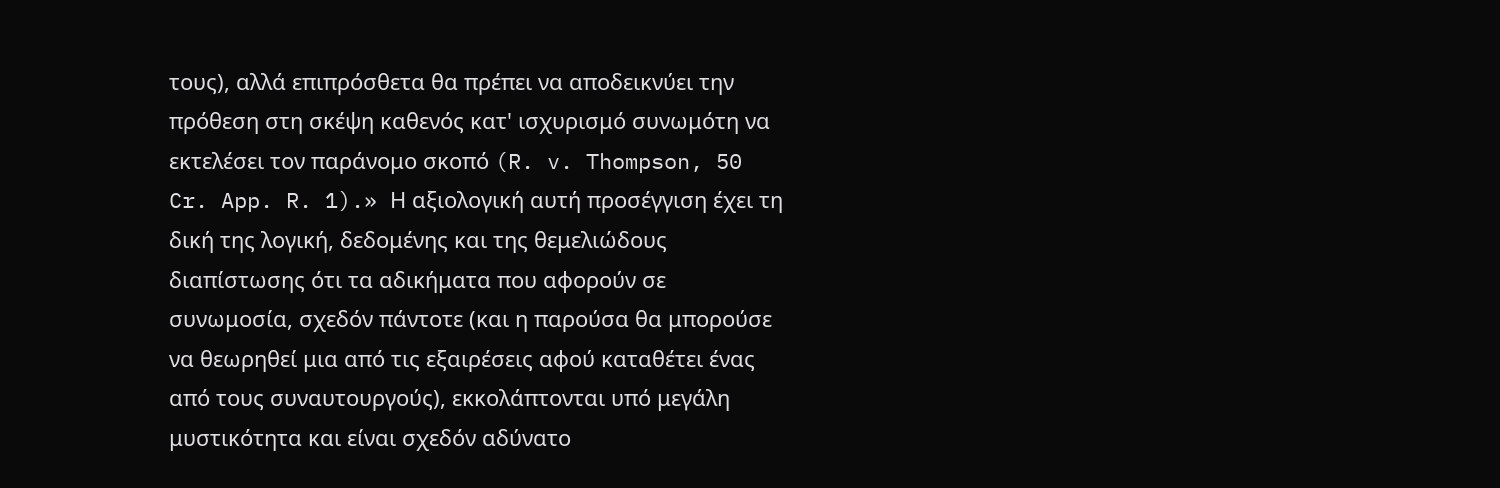τους), αλλά επιπρόσθετα θα πρέπει να αποδεικνύει την πρόθεση στη σκέψη καθενός κατ' ισχυρισμό συνωμότη να εκτελέσει τον παράνομο σκοπό (R. v. Thompson, 50 Cr. App. R. 1).» Η αξιολογική αυτή προσέγγιση έχει τη δική της λογική, δεδομένης και της θεμελιώδους διαπίστωσης ότι τα αδικήματα που αφορούν σε συνωμοσία, σχεδόν πάντοτε (και η παρούσα θα μπορούσε να θεωρηθεί μια από τις εξαιρέσεις αφού καταθέτει ένας από τους συναυτουργούς), εκκολάπτονται υπό μεγάλη μυστικότητα και είναι σχεδόν αδύνατο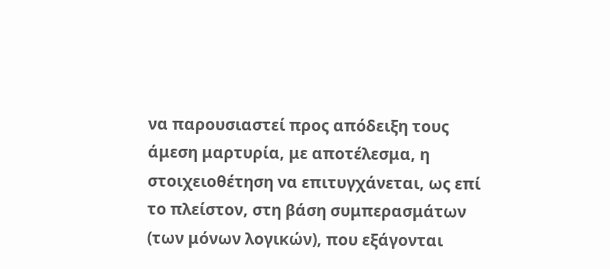να παρουσιαστεί προς απόδειξη τους άμεση μαρτυρία, με αποτέλεσμα, η στοιχειοθέτηση να επιτυγχάνεται, ως επί το πλείστον, στη βάση συμπερασμάτων (των μόνων λογικών), που εξάγονται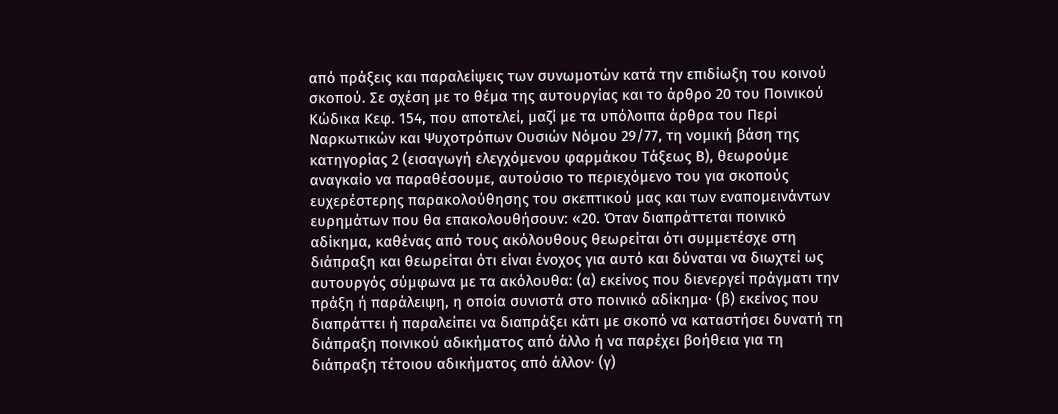από πράξεις και παραλείψεις των συνωμοτών κατά την επιδίωξη του κοινού σκοπού. Σε σχέση με το θέμα της αυτουργίας και το άρθρο 20 του Ποινικού Κώδικα Κεφ. 154, που αποτελεί, μαζί με τα υπόλοιπα άρθρα του Περί Ναρκωτικών και Ψυχοτρόπων Ουσιών Νόμου 29/77, τη νομική βάση της κατηγορίας 2 (εισαγωγή ελεγχόμενου φαρμάκου Τάξεως Β), θεωρούμε αναγκαίο να παραθέσουμε, αυτούσιο το περιεχόμενο του για σκοπούς ευχερέστερης παρακολούθησης του σκεπτικού μας και των εναπομεινάντων ευρημάτων που θα επακολουθήσουν: «20. Όταν διαπράττεται ποινικό αδίκημα, καθένας από τους ακόλουθους θεωρείται ότι συμμετέσχε στη διάπραξη και θεωρείται ότι είναι ένοχος για αυτό και δύναται να διωχτεί ως αυτουργός σύμφωνα με τα ακόλουθα: (α) εκείνος που διενεργεί πράγματι την πράξη ή παράλειψη, η οποία συνιστά στο ποινικό αδίκημα· (β) εκείνος που διαπράττει ή παραλείπει να διαπράξει κάτι με σκοπό να καταστήσει δυνατή τη διάπραξη ποινικού αδικήματος από άλλο ή να παρέχει βοήθεια για τη διάπραξη τέτοιου αδικήματος από άλλον· (γ)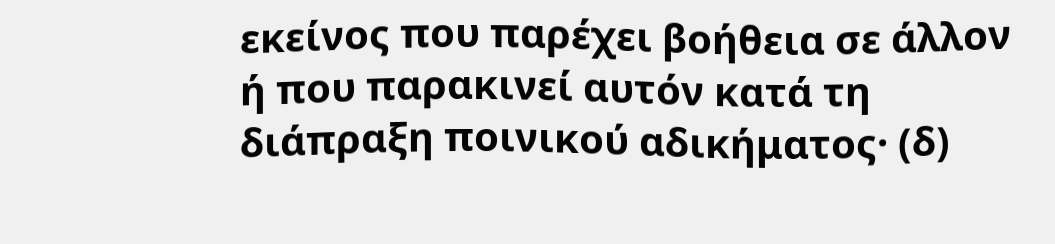εκείνος που παρέχει βοήθεια σε άλλον ή που παρακινεί αυτόν κατά τη διάπραξη ποινικού αδικήματος· (δ)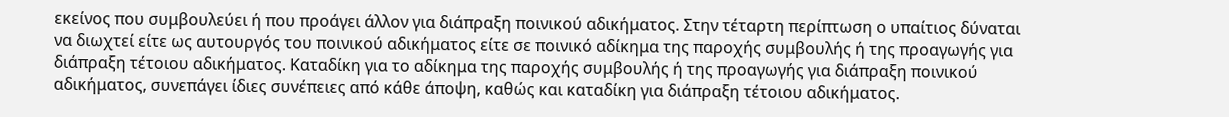εκείνος που συμβουλεύει ή που προάγει άλλον για διάπραξη ποινικού αδικήματος. Στην τέταρτη περίπτωση ο υπαίτιος δύναται να διωχτεί είτε ως αυτουργός του ποινικού αδικήματος είτε σε ποινικό αδίκημα της παροχής συμβουλής ή της προαγωγής για διάπραξη τέτοιου αδικήματος. Καταδίκη για το αδίκημα της παροχής συμβουλής ή της προαγωγής για διάπραξη ποινικού αδικήματος, συνεπάγει ίδιες συνέπειες από κάθε άποψη, καθώς και καταδίκη για διάπραξη τέτοιου αδικήματος.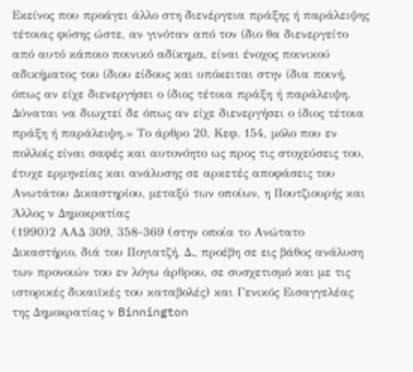Εκείνος που προάγει άλλο στη διενέργεια πράξης ή παράλειψης τέτοιας φύσης ώστε, αν γινόταν από τον ίδιο θα διενεργείτο από αυτό κάποιο ποινικό αδίκημα, είναι ένοχος ποινικού αδικήματος του ίδιου είδους και υπόκειται στην ίδια ποινή, όπως αν είχε διενεργήσει ο ίδιος τέτοια πράξη ή παράλειψη. Δύναται να διωχτεί δε όπως αν είχε διενεργήσει ο ίδιος τέτοια πράξη ή παράλειψη.» Το άρθρο 20, Κεφ. 154, μόλο που εν πολλοίς είναι σαφές και αυτονόητο ως προς τις στοχεύσεις του, έτυχε ερμηνείας και ανάλυσης σε αρκετές αποφάσεις του Ανωτάτου Δικαστηρίου, μεταξύ των οποίων, η Πουτζιουρής και Άλλος ν Δημοκρατίας
(1990)2 ΑΑΔ 309, 358-369 (στην οποία το Ανώτατο Δικαστήριο, διά του Πογιατζή, Δ., προέβη σε εις βάθος ανάλυση των προνοιών του εν λόγω άρθρου, σε συσχετισμό και με τις ιστορικές δικαιϊκές του καταβολές) και Γενικός Εισαγγελέας της Δημοκρατίας ν Binnington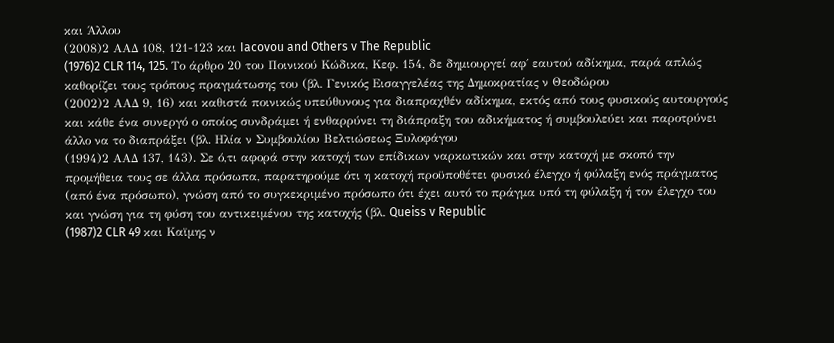και Άλλου
(2008)2 ΑΑΔ 108, 121-123 και Iacovou and Others v The Republic
(1976)2 CLR 114, 125. Το άρθρο 20 του Ποινικού Κώδικα, Κεφ. 154, δε δημιουργεί αφ΄ εαυτού αδίκημα, παρά απλώς καθορίζει τους τρόπους πραγμάτωσης του (βλ. Γενικός Εισαγγελέας της Δημοκρατίας ν Θεοδώρου
(2002)2 ΑΑΔ 9, 16) και καθιστά ποινικώς υπεύθυνους για διαπραχθέν αδίκημα, εκτός από τους φυσικούς αυτουργούς και κάθε ένα συνεργό ο οποίος συνδράμει ή ενθαρρύνει τη διάπραξη του αδικήματος ή συμβουλεύει και παροτρύνει άλλο να το διαπράξει (βλ. Ηλία ν Συμβουλίου Βελτιώσεως Ξυλοφάγου
(1994)2 ΑΑΔ 137, 143). Σε ό,τι αφορά στην κατοχή των επίδικων ναρκωτικών και στην κατοχή με σκοπό την προμήθεια τους σε άλλα πρόσωπα, παρατηρούμε ότι η κατοχή προϋποθέτει φυσικό έλεγχο ή φύλαξη ενός πράγματος (από ένα πρόσωπο), γνώση από το συγκεκριμένο πρόσωπο ότι έχει αυτό το πράγμα υπό τη φύλαξη ή τον έλεγχο του και γνώση για τη φύση του αντικειμένου της κατοχής (βλ. Queiss v Republic
(1987)2 CLR 49 και Καϊμης ν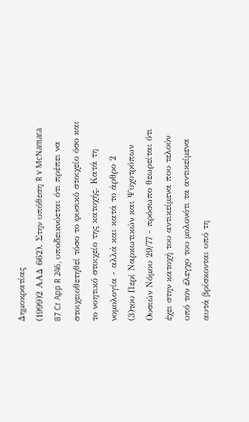Δημοκρατίας
(1999)2 ΑΑΔ 662). Στην υπόθεση R v McNamara 87 Cr App R 246, υποδεικνύεται ότι πρέπει να στοιχειοθετηθεί τόσο το φυσικό στοιχείο όσο και το νοητικό στοιχείο της κατοχής. Κατά τη νομολογία - αλλά και κατά το άρθρο 2
(3)του Περί Ναρκωτικών και Ψυχοτρόπων Ουσιών Νόμου 29/77 - πρόσωπο θεωρείται ότι έχει στην κατοχή του αντικείμενα που τελούν υπό τον έλεγχο του μολονότι τα αντικείμενα αυτά βρίσκονται υπό τη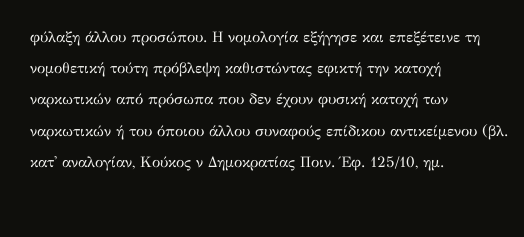φύλαξη άλλου προσώπου. Η νομολογία εξήγησε και επεξέτεινε τη νομοθετική τούτη πρόβλεψη καθιστώντας εφικτή την κατοχή ναρκωτικών από πρόσωπα που δεν έχουν φυσική κατοχή των ναρκωτικών ή του όποιου άλλου συναφούς επίδικου αντικείμενου (βλ. κατ' αναλογίαν, Κούκος ν Δημοκρατίας Ποιν. Έφ. 125/10, ημ.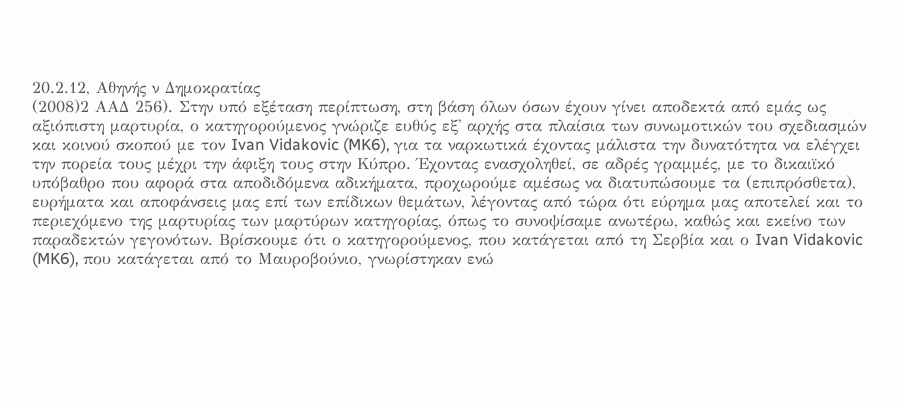20.2.12, Αθηνής ν Δημοκρατίας
(2008)2 ΑΑΔ 256). Στην υπό εξέταση περίπτωση, στη βάση όλων όσων έχουν γίνει αποδεκτά από εμάς ως αξιόπιστη μαρτυρία, ο κατηγορούμενος γνώριζε ευθύς εξ' αρχής στα πλαίσια των συνωμοτικών του σχεδιασμών και κοινού σκοπού με τον Ivan Vidakovic (MK6), για τα ναρκωτικά έχοντας μάλιστα την δυνατότητα να ελέγχει την πορεία τους μέχρι την άφιξη τους στην Κύπρο. Έχοντας ενασχοληθεί, σε αδρές γραμμές, με το δικαιϊκό υπόβαθρο που αφορά στα αποδιδόμενα αδικήματα, προχωρούμε αμέσως να διατυπώσουμε τα (επιπρόσθετα), ευρήματα και αποφάνσεις μας επί των επίδικων θεμάτων, λέγοντας από τώρα ότι εύρημα μας αποτελεί και το περιεχόμενο της μαρτυρίας των μαρτύρων κατηγορίας, όπως το συνοψίσαμε ανωτέρω, καθώς και εκείνο των παραδεκτών γεγονότων. Βρίσκουμε ότι ο κατηγορούμενος, που κατάγεται από τη Σερβία και ο Ivan Vidakovic (MK6), που κατάγεται από το Μαυροβούνιο, γνωρίστηκαν ενώ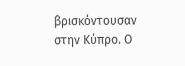βρισκόντουσαν στην Κύπρο. Ο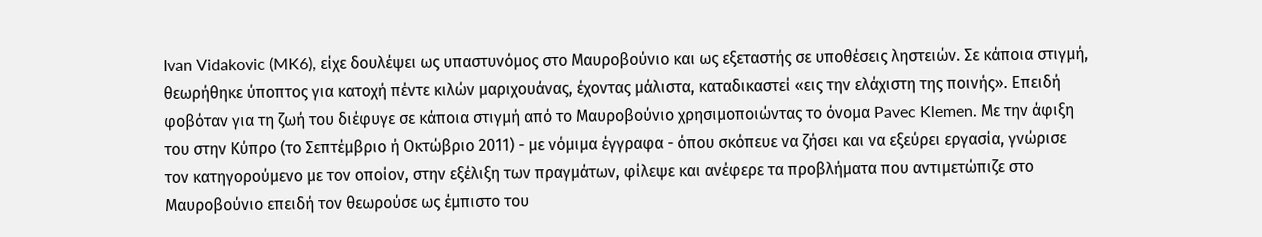Ivan Vidakovic (MK6), είχε δουλέψει ως υπαστυνόμος στο Μαυροβούνιο και ως εξεταστής σε υποθέσεις ληστειών. Σε κάποια στιγμή, θεωρήθηκε ύποπτος για κατοχή πέντε κιλών μαριχουάνας, έχοντας μάλιστα, καταδικαστεί «εις την ελάχιστη της ποινής». Επειδή φοβόταν για τη ζωή του διέφυγε σε κάποια στιγμή από το Μαυροβούνιο χρησιμοποιώντας το όνομα Pavec Klemen. Με την άφιξη του στην Κύπρο (το Σεπτέμβριο ή Οκτώβριο 2011) - με νόμιμα έγγραφα - όπου σκόπευε να ζήσει και να εξεύρει εργασία, γνώρισε τον κατηγορούμενο με τον οποίον, στην εξέλιξη των πραγμάτων, φίλεψε και ανέφερε τα προβλήματα που αντιμετώπιζε στο Μαυροβούνιο επειδή τον θεωρούσε ως έμπιστο του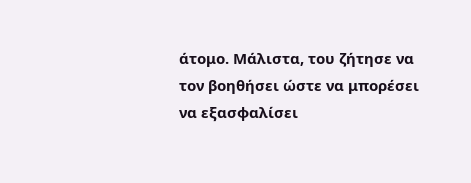άτομο. Μάλιστα, του ζήτησε να τον βοηθήσει ώστε να μπορέσει να εξασφαλίσει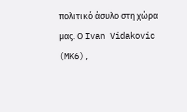πολιτικό άσυλο στη χώρα μας. Ο Ivan Vidakovic (MK6),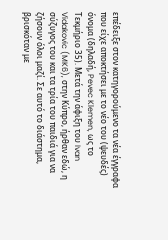επέδειξε στον κατηγορούμενο τα νέα έγγραφα που είχε αποκτήσει με το νέο του (ψευδές) όνομα (δηλαδή, Pevec Klemen, ως το Τεκμήριο 35). Μετά την άφιξη του Ivan Vidakovic (MK6), στην Κύπρο, ήρθαν εδώ, η σύζυγος του και τα τρία του παιδιά για να ζήσουν όλοι μαζί. Σε αυτό το διάστημα, βρισκόταν με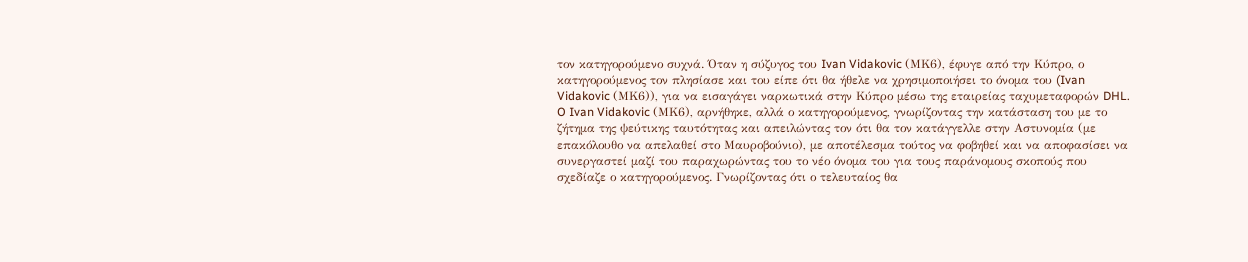τον κατηγορούμενο συχνά. Όταν η σύζυγος του Ivan Vidakovic (ΜΚ6), έφυγε από την Κύπρο, ο κατηγορούμενος τον πλησίασε και του είπε ότι θα ήθελε να χρησιμοποιήσει το όνομα του (Ivan Vidakovic (ΜΚ6)), για να εισαγάγει ναρκωτικά στην Κύπρο μέσω της εταιρείας ταχυμεταφορών DHL. O Ivan Vidakovic (ΜΚ6), αρνήθηκε, αλλά ο κατηγορούμενος, γνωρίζοντας την κατάσταση του με το ζήτημα της ψεύτικης ταυτότητας και απειλώντας τον ότι θα τον κατάγγελλε στην Αστυνομία (με επακόλουθο να απελαθεί στο Μαυροβούνιο), με αποτέλεσμα τούτος να φοβηθεί και να αποφασίσει να συνεργαστεί μαζί του παραχωρώντας του το νέο όνομα του για τους παράνομους σκοπούς που σχεδίαζε ο κατηγορούμενος. Γνωρίζοντας ότι ο τελευταίος θα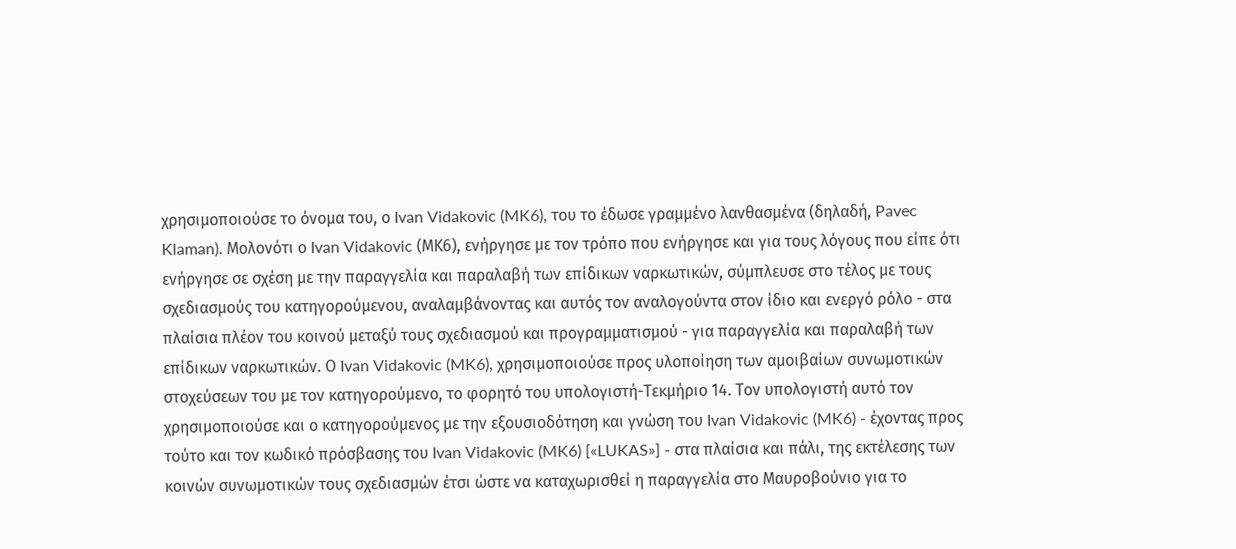χρησιμοποιούσε το όνομα του, ο Ivan Vidakovic (MK6), του το έδωσε γραμμένο λανθασμένα (δηλαδή, Pavec Klaman). Μολονότι ο Ivan Vidakovic (ΜΚ6), ενήργησε με τον τρόπο που ενήργησε και για τους λόγους που είπε ότι ενήργησε σε σχέση με την παραγγελία και παραλαβή των επίδικων ναρκωτικών, σύμπλευσε στο τέλος με τους σχεδιασμούς του κατηγορούμενου, αναλαμβάνοντας και αυτός τον αναλογούντα στον ίδιο και ενεργό ρόλο - στα πλαίσια πλέον του κοινού μεταξύ τους σχεδιασμού και προγραμματισμού - για παραγγελία και παραλαβή των επίδικων ναρκωτικών. Ο Ivan Vidakovic (MK6), χρησιμοποιούσε προς υλοποίηση των αμοιβαίων συνωμοτικών στοχεύσεων του με τον κατηγορούμενο, το φορητό του υπολογιστή-Τεκμήριο 14. Τον υπολογιστή αυτό τον χρησιμοποιούσε και ο κατηγορούμενος με την εξουσιοδότηση και γνώση του Ivan Vidakovic (MK6) - έχοντας προς τούτο και τον κωδικό πρόσβασης του Ivan Vidakovic (MK6) [«LUKAS»] - στα πλαίσια και πάλι, της εκτέλεσης των κοινών συνωμοτικών τους σχεδιασμών έτσι ώστε να καταχωρισθεί η παραγγελία στο Μαυροβούνιο για το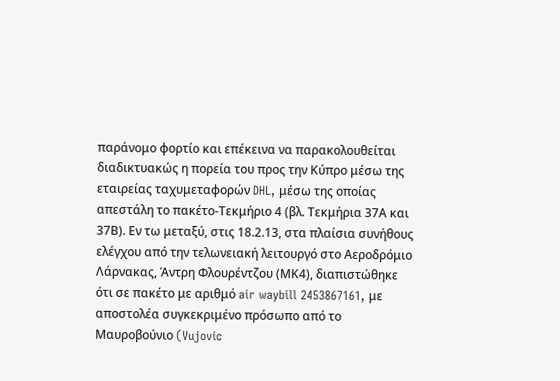παράνομο φορτίο και επέκεινα να παρακολουθείται διαδικτυακώς η πορεία του προς την Κύπρο μέσω της εταιρείας ταχυμεταφορών DHL, μέσω της οποίας απεστάλη το πακέτο-Τεκμήριο 4 (βλ. Τεκμήρια 37Α και 37Β). Εν τω μεταξύ, στις 18.2.13, στα πλαίσια συνήθους ελέγχου από την τελωνειακή λειτουργό στο Αεροδρόμιο Λάρνακας, Άντρη Φλουρέντζου (ΜΚ4), διαπιστώθηκε ότι σε πακέτο με αριθμό air waybill 2453867161, με αποστολέα συγκεκριμένο πρόσωπο από το Μαυροβούνιο (Vujovic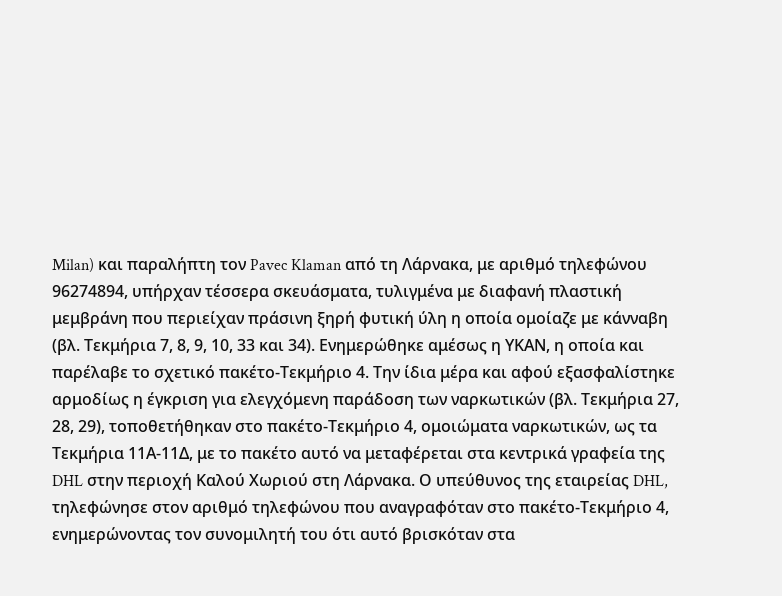Milan) και παραλήπτη τον Pavec Klaman από τη Λάρνακα, με αριθμό τηλεφώνου 96274894, υπήρχαν τέσσερα σκευάσματα, τυλιγμένα με διαφανή πλαστική μεμβράνη που περιείχαν πράσινη ξηρή φυτική ύλη η οποία ομοίαζε με κάνναβη (βλ. Τεκμήρια 7, 8, 9, 10, 33 και 34). Ενημερώθηκε αμέσως η ΥΚΑΝ, η οποία και παρέλαβε το σχετικό πακέτο-Τεκμήριο 4. Την ίδια μέρα και αφού εξασφαλίστηκε αρμοδίως η έγκριση για ελεγχόμενη παράδοση των ναρκωτικών (βλ. Τεκμήρια 27, 28, 29), τοποθετήθηκαν στο πακέτο-Τεκμήριο 4, ομοιώματα ναρκωτικών, ως τα Τεκμήρια 11Α-11Δ, με το πακέτο αυτό να μεταφέρεται στα κεντρικά γραφεία της DHL στην περιοχή Καλού Χωριού στη Λάρνακα. Ο υπεύθυνος της εταιρείας DHL, τηλεφώνησε στον αριθμό τηλεφώνου που αναγραφόταν στο πακέτο-Tεκμήριο 4, ενημερώνοντας τον συνομιλητή του ότι αυτό βρισκόταν στα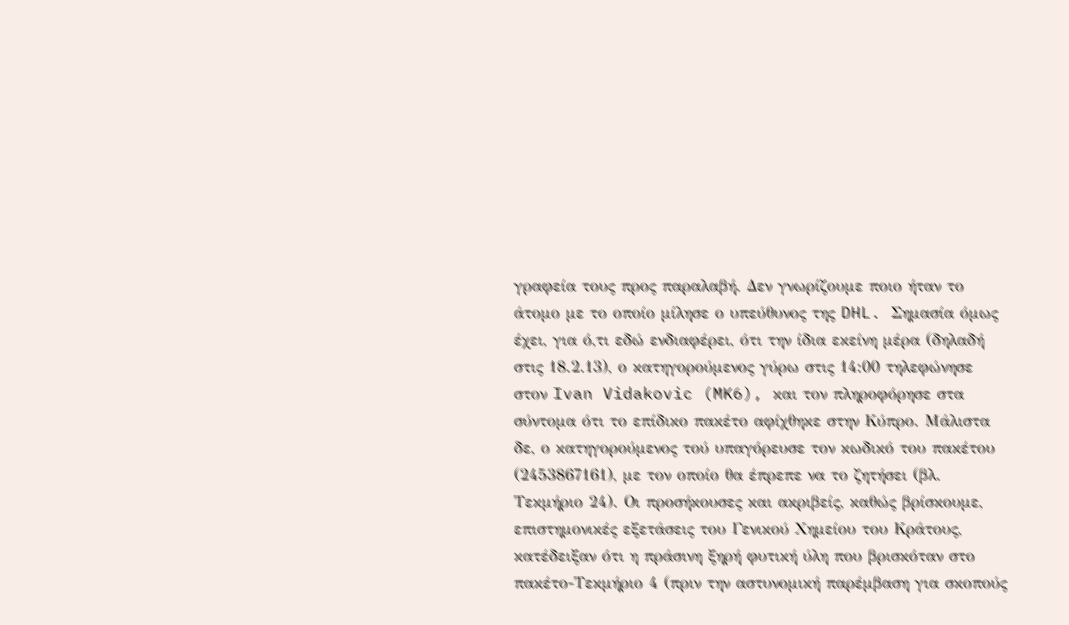γραφεία τους προς παραλαβή. Δεν γνωρίζουμε ποιο ήταν το άτομο με το οποίο μίλησε ο υπεύθυνος της DHL. Σημασία όμως έχει, για ό,τι εδώ ενδιαφέρει, ότι την ίδια εκείνη μέρα (δηλαδή στις 18.2.13), ο κατηγορούμενος γύρω στις 14:00 τηλεφώνησε στον Ivan Vidakovic (MK6), και τον πληροφόρησε στα σύντομα ότι το επίδικο πακέτο αφίχθηκε στην Κύπρο. Μάλιστα δε, ο κατηγορούμενος τού υπαγόρευσε τον κωδικό του πακέτου
(2453867161), με τον οποίο θα έπρεπε να το ζητήσει (βλ. Τεκμήριο 24). Οι προσήκουσες και ακριβείς, καθώς βρίσκουμε, επιστημονικές εξετάσεις του Γενικού Χημείου του Κράτους, κατέδειξαν ότι η πράσινη ξηρή φυτική ύλη που βρισκόταν στο πακέτο-Τεκμήριο 4 (πριν την αστυνομική παρέμβαση για σκοπούς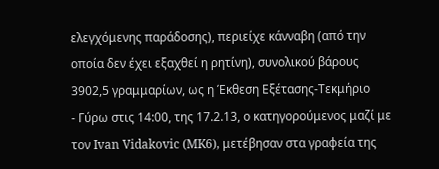ελεγχόμενης παράδοσης), περιείχε κάνναβη (από την οποία δεν έχει εξαχθεί η ρητίνη), συνολικού βάρους 3902,5 γραμμαρίων, ως η Έκθεση Εξέτασης-Τεκμήριο
- Γύρω στις 14:00, της 17.2.13, ο κατηγορούμενος μαζί με τον Ivan Vidakovic (MK6), μετέβησαν στα γραφεία της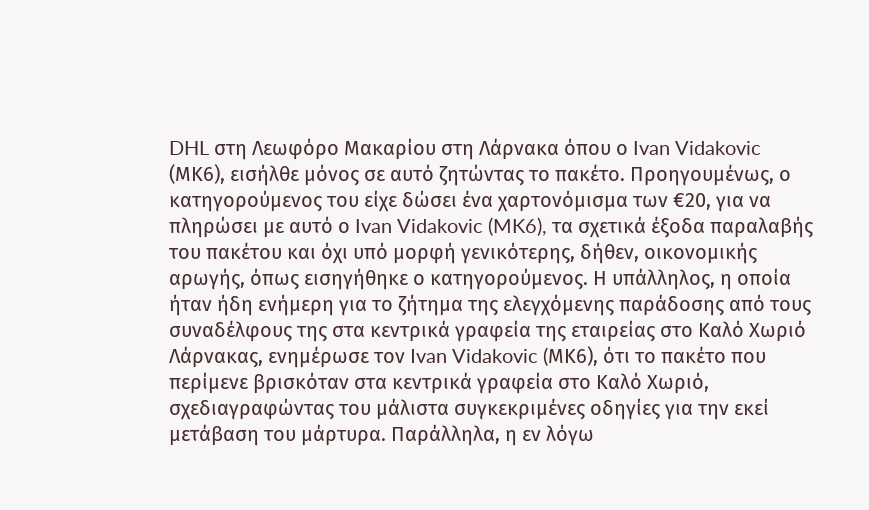DHL στη Λεωφόρο Μακαρίου στη Λάρνακα όπου ο Ivan Vidakovic (ΜΚ6), εισήλθε μόνος σε αυτό ζητώντας το πακέτο. Προηγουμένως, ο κατηγορούμενος του είχε δώσει ένα χαρτονόμισμα των €20, για να πληρώσει με αυτό ο Ivan Vidakovic (MK6), τα σχετικά έξοδα παραλαβής του πακέτου και όχι υπό μορφή γενικότερης, δήθεν, οικονομικής αρωγής, όπως εισηγήθηκε ο κατηγορούμενος. Η υπάλληλος, η οποία ήταν ήδη ενήμερη για το ζήτημα της ελεγχόμενης παράδοσης από τους συναδέλφους της στα κεντρικά γραφεία της εταιρείας στο Καλό Χωριό Λάρνακας, ενημέρωσε τον Ιvan Vidakovic (MΚ6), ότι το πακέτο που περίμενε βρισκόταν στα κεντρικά γραφεία στο Καλό Χωριό, σχεδιαγραφώντας του μάλιστα συγκεκριμένες οδηγίες για την εκεί μετάβαση του μάρτυρα. Παράλληλα, η εν λόγω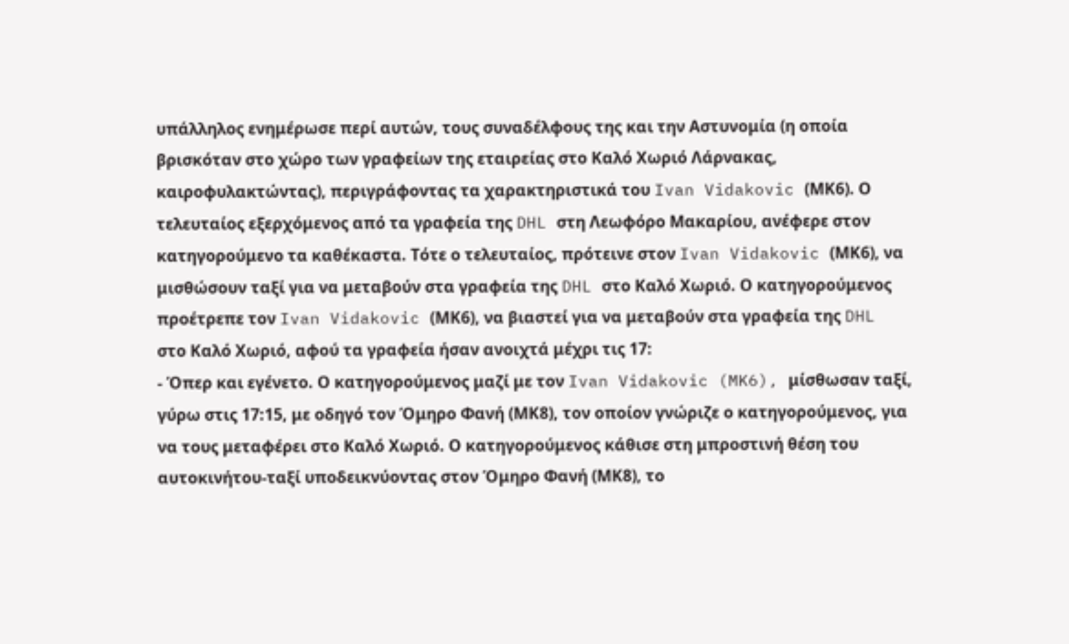υπάλληλος ενημέρωσε περί αυτών, τους συναδέλφους της και την Αστυνομία (η οποία βρισκόταν στο χώρο των γραφείων της εταιρείας στο Καλό Χωριό Λάρνακας, καιροφυλακτώντας), περιγράφοντας τα χαρακτηριστικά του Ivan Vidakovic (ΜΚ6). Ο τελευταίος εξερχόμενος από τα γραφεία της DHL στη Λεωφόρο Μακαρίου, ανέφερε στον κατηγορούμενο τα καθέκαστα. Τότε ο τελευταίος, πρότεινε στον Ivan Vidakovic (ΜΚ6), να μισθώσουν ταξί για να μεταβούν στα γραφεία της DHL στο Καλό Χωριό. Ο κατηγορούμενος προέτρεπε τον Ivan Vidakovic (ΜΚ6), να βιαστεί για να μεταβούν στα γραφεία της DHL στο Καλό Χωριό, αφού τα γραφεία ήσαν ανοιχτά μέχρι τις 17:
- Όπερ και εγένετο. Ο κατηγορούμενος μαζί με τον Ivan Vidakovic (MK6), μίσθωσαν ταξί, γύρω στις 17:15, με οδηγό τον Όμηρο Φανή (ΜΚ8), τον οποίον γνώριζε ο κατηγορούμενος, για να τους μεταφέρει στο Καλό Χωριό. Ο κατηγορούμενος κάθισε στη μπροστινή θέση του αυτοκινήτου-ταξί υποδεικνύοντας στον Όμηρο Φανή (ΜΚ8), το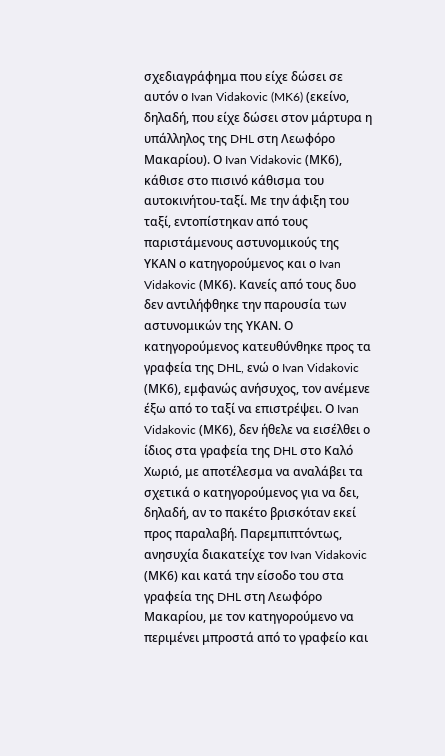σχεδιαγράφημα που είχε δώσει σε αυτόν ο Ivan Vidakovic (MK6) (εκείνο, δηλαδή, που είχε δώσει στον μάρτυρα η υπάλληλος της DHL στη Λεωφόρο Μακαρίου). Ο Ivan Vidakovic (ΜΚ6), κάθισε στο πισινό κάθισμα του αυτοκινήτου-ταξί. Με την άφιξη του ταξί, εντοπίστηκαν από τους παριστάμενους αστυνομικούς της ΥΚΑΝ ο κατηγορούμενος και ο Ivan Vidakovic (ΜΚ6). Κανείς από τους δυο δεν αντιλήφθηκε την παρουσία των αστυνομικών της ΥΚΑΝ. Ο κατηγορούμενος κατευθύνθηκε προς τα γραφεία της DHL, ενώ ο Ivan Vidakovic (ΜΚ6), εμφανώς ανήσυχος, τον ανέμενε έξω από το ταξί να επιστρέψει. Ο Ivan Vidakovic (ΜΚ6), δεν ήθελε να εισέλθει ο ίδιος στα γραφεία της DHL στο Καλό Χωριό, με αποτέλεσμα να αναλάβει τα σχετικά ο κατηγορούμενος για να δει, δηλαδή, αν το πακέτο βρισκόταν εκεί προς παραλαβή. Παρεμπιπτόντως, ανησυχία διακατείχε τον Ivan Vidakovic (ΜΚ6) και κατά την είσοδο του στα γραφεία της DHL στη Λεωφόρο Μακαρίου, με τον κατηγορούμενο να περιμένει μπροστά από το γραφείο και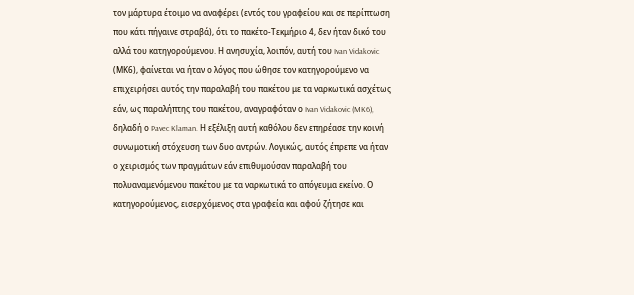τον μάρτυρα έτοιμο να αναφέρει (εντός του γραφείου και σε περίπτωση που κάτι πήγαινε στραβά), ότι το πακέτο-Τεκμήριο 4, δεν ήταν δικό του αλλά του κατηγορούμενου. Η ανησυχία, λοιπόν, αυτή του Ivan Vidakovic (ΜΚ6), φαίνεται να ήταν ο λόγος που ώθησε τον κατηγορούμενο να επιχειρήσει αυτός την παραλαβή του πακέτου με τα ναρκωτικά ασχέτως εάν, ως παραλήπτης του πακέτου, αναγραφόταν ο Ivan Vidakovic (MK6), δηλαδή ο Pavec Klaman. Η εξέλιξη αυτή καθόλου δεν επηρέασε την κοινή συνωμοτική στόχευση των δυο αντρών. Λογικώς, αυτός έπρεπε να ήταν ο χειρισμός των πραγμάτων εάν επιθυμούσαν παραλαβή του πολυαναμενόμενου πακέτου με τα ναρκωτικά το απόγευμα εκείνο. Ο κατηγορούμενος, εισερχόμενος στα γραφεία και αφού ζήτησε και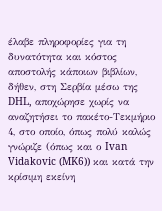έλαβε πληροφορίες για τη δυνατότητα και κόστος αποστολής κάποιων βιβλίων, δήθεν, στη Σερβία μέσω της DHL, αποχώρησε χωρίς να αναζητήσει το πακέτο-Τεκμήριο 4, στο οποίο, όπως πολύ καλώς γνώριζε (όπως και ο Ivan Vidakovic (MK6)) και κατά την κρίσιμη εκείνη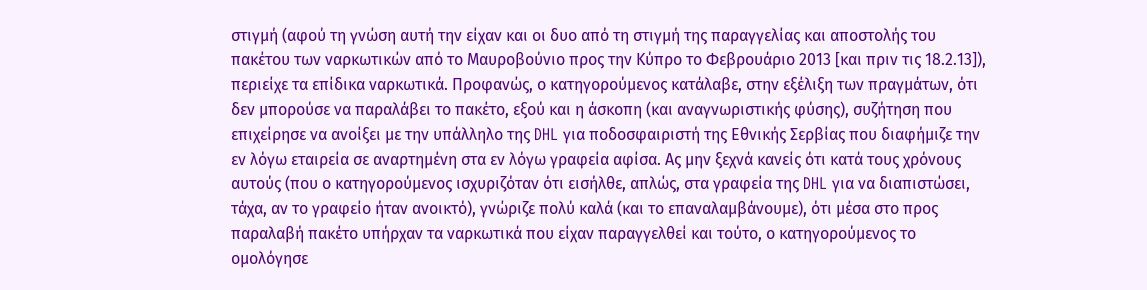στιγμή (αφού τη γνώση αυτή την είχαν και οι δυο από τη στιγμή της παραγγελίας και αποστολής του πακέτου των ναρκωτικών από το Μαυροβούνιο προς την Κύπρο το Φεβρουάριο 2013 [και πριν τις 18.2.13]), περιείχε τα επίδικα ναρκωτικά. Προφανώς, ο κατηγορούμενος κατάλαβε, στην εξέλιξη των πραγμάτων, ότι δεν μπορούσε να παραλάβει το πακέτο, εξού και η άσκοπη (και αναγνωριστικής φύσης), συζήτηση που επιχείρησε να ανοίξει με την υπάλληλο της DHL για ποδοσφαιριστή της Εθνικής Σερβίας που διαφήμιζε την εν λόγω εταιρεία σε αναρτημένη στα εν λόγω γραφεία αφίσα. Ας μην ξεχνά κανείς ότι κατά τους χρόνους αυτούς (που ο κατηγορούμενος ισχυριζόταν ότι εισήλθε, απλώς, στα γραφεία της DHL για να διαπιστώσει, τάχα, αν το γραφείο ήταν ανοικτό), γνώριζε πολύ καλά (και το επαναλαμβάνουμε), ότι μέσα στο προς παραλαβή πακέτο υπήρχαν τα ναρκωτικά που είχαν παραγγελθεί και τούτο, ο κατηγορούμενος το ομολόγησε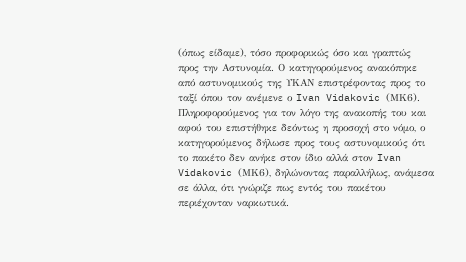(όπως είδαμε), τόσο προφορικώς όσο και γραπτώς προς την Αστυνομία. Ο κατηγορούμενος ανακόπηκε από αστυνομικούς της ΥΚΑΝ επιστρέφοντας προς το ταξί όπου τον ανέμενε ο Ivan Vidakovic (ΜΚ6). Πληροφορούμενος για τον λόγο της ανακοπής του και αφού του επιστήθηκε δεόντως η προσοχή στο νόμο, ο κατηγορούμενος δήλωσε προς τους αστυνομικούς ότι το πακέτο δεν ανήκε στον ίδιο αλλά στον Ivan Vidakovic (ΜΚ6), δηλώνοντας παραλλήλως, ανάμεσα σε άλλα, ότι γνώριζε πως εντός του πακέτου περιέχονταν ναρκωτικά.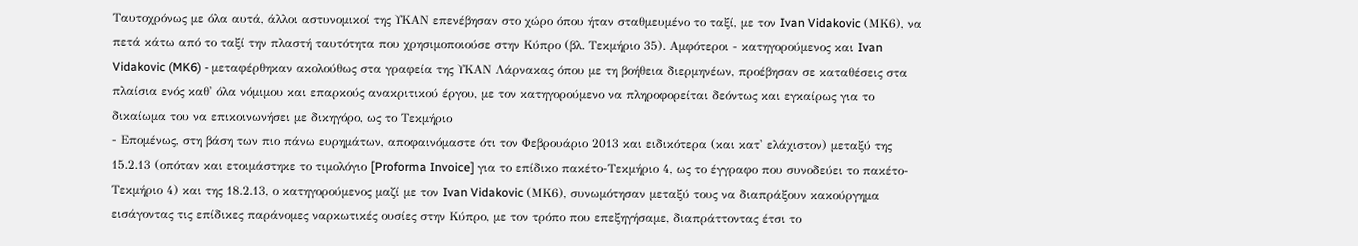Ταυτοχρόνως με όλα αυτά, άλλοι αστυνομικοί της ΥΚΑΝ επενέβησαν στο χώρο όπου ήταν σταθμευμένο το ταξί, με τον Ivan Vidakovic (ΜΚ6), να πετά κάτω από το ταξί την πλαστή ταυτότητα που χρησιμοποιούσε στην Κύπρο (βλ. Τεκμήριο 35). Αμφότεροι - κατηγορούμενος και Ivan Vidakovic (MK6) - μεταφέρθηκαν ακολούθως στα γραφεία της ΥΚΑΝ Λάρνακας όπου με τη βοήθεια διερμηνέων, προέβησαν σε καταθέσεις στα πλαίσια ενός καθ' όλα νόμιμου και επαρκούς ανακριτικού έργου, με τον κατηγορούμενο να πληροφορείται δεόντως και εγκαίρως για το δικαίωμα του να επικοινωνήσει με δικηγόρο, ως το Τεκμήριο
- Επομένως, στη βάση των πιο πάνω ευρημάτων, αποφαινόμαστε ότι τον Φεβρουάριο 2013 και ειδικότερα (και κατ' ελάχιστον) μεταξύ της 15.2.13 (οπόταν και ετοιμάστηκε το τιμολόγιο [Proforma Invoice] για το επίδικο πακέτο-Τεκμήριο 4, ως το έγγραφο που συνοδεύει το πακέτο-Τεκμήριο 4) και της 18.2.13, ο κατηγορούμενος μαζί με τον Ivan Vidakovic (ΜΚ6), συνωμότησαν μεταξύ τους να διαπράξουν κακούργημα εισάγοντας τις επίδικες παράνομες ναρκωτικές ουσίες στην Κύπρο, με τον τρόπο που επεξηγήσαμε, διαπράττοντας έτσι το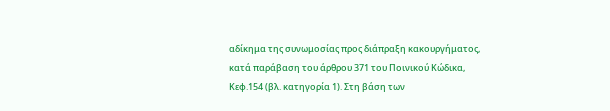αδίκημα της συνωμοσίας προς διάπραξη κακουργήματος, κατά παράβαση του άρθρου 371 του Ποινικού Κώδικα, Κεφ.154 (βλ. κατηγορία 1). Στη βάση των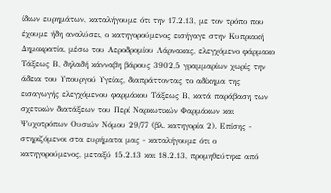ίδιων ευρημάτων, καταλήγουμε ότι την 17.2.13, με τον τρόπο που έχουμε ήδη αναλύσει, ο κατηγορούμενος εισήγαγε στην Κυπριακή Δημοκρατία, μέσω του Αεροδρομίου Λάρνακας, ελεγχόμενο φάρμακο Τάξεως Β, δηλαδή κάνναβη βάρους 3902,5 γραμμαρίων χωρίς την άδεια του Υπουργού Υγείας, διαπράττοντας το αδίκημα της εισαγωγής ελεγχόμενου φαρμάκου Τάξεως Β, κατά παράβαση των σχετικών διατάξεων του Περί Ναρκωτικών Φαρμάκων και Ψυχοτρόπων Ουσιών Νόμου 29/77 (βλ. κατηγορία 2). Επίσης - στηριζόμενοι στα ευρήματα μας - καταλήγουμε ότι ο κατηγορούμενος, μεταξύ 15.2.13 και 18.2.13, προμηθεύτηκε από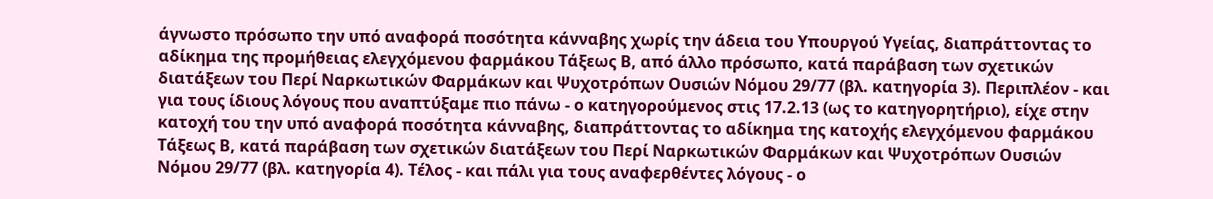άγνωστο πρόσωπο την υπό αναφορά ποσότητα κάνναβης χωρίς την άδεια του Υπουργού Υγείας, διαπράττοντας το αδίκημα της προμήθειας ελεγχόμενου φαρμάκου Τάξεως Β, από άλλο πρόσωπο, κατά παράβαση των σχετικών διατάξεων του Περί Ναρκωτικών Φαρμάκων και Ψυχοτρόπων Ουσιών Νόμου 29/77 (βλ. κατηγορία 3). Περιπλέον - και για τους ίδιους λόγους που αναπτύξαμε πιο πάνω - ο κατηγορούμενος στις 17.2.13 (ως το κατηγορητήριο), είχε στην κατοχή του την υπό αναφορά ποσότητα κάνναβης, διαπράττοντας το αδίκημα της κατοχής ελεγχόμενου φαρμάκου Τάξεως Β, κατά παράβαση των σχετικών διατάξεων του Περί Ναρκωτικών Φαρμάκων και Ψυχοτρόπων Ουσιών Νόμου 29/77 (βλ. κατηγορία 4). Τέλος - και πάλι για τους αναφερθέντες λόγους - ο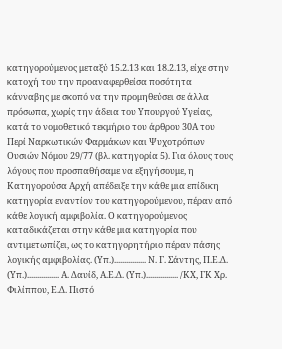κατηγορούμενος μεταξύ 15.2.13 και 18.2.13, είχε στην κατοχή του την προαναφερθείσα ποσότητα κάνναβης με σκοπό να την προμηθεύσει σε άλλα πρόσωπα, χωρίς την άδεια του Υπουργού Υγείας, κατά το νομοθετικό τεκμήριο του άρθρου 30Α του Περί Ναρκωτικών Φαρμάκων και Ψυχοτρόπων Ουσιών Νόμου 29/77 (βλ. κατηγορία 5). Για όλους τους λόγους που προσπαθήσαμε να εξηγήσουμε, η Κατηγορούσα Αρχή απέδειξε την κάθε μια επίδικη κατηγορία εναντίον του κατηγορούμενου, πέραν από κάθε λογική αμφιβολία. Ο κατηγορούμενος καταδικάζεται στην κάθε μια κατηγορία που αντιμετωπίζει, ως το κατηγορητήριο πέραν πάσης λογικής αμφιβολίας. (Υπ.)................ Ν. Γ. Σάντης, Π.Ε.Δ. (Υπ.)................ Α. Δαυίδ, Α.Ε.Δ. (Υπ.)................ /ΚΧ, ΓΚ Χρ. Φιλίππου, Ε.Δ. Πιστό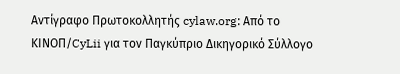Αντίγραφο Πρωτοκολλητής cylaw.org: Από το ΚΙΝOΠ/CyLii για τον Παγκύπριο Δικηγορικό Σύλλογο